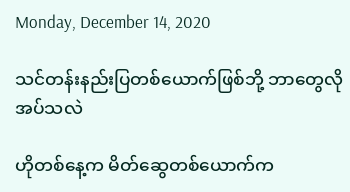Monday, December 14, 2020

သင်တန်းနည်းပြတစ်ယောက်ဖြစ်ဘို့ ဘာတွေလိုအပ်သလဲ

ဟိုတစ်နေ့က မိတ်ဆွေတစ်ယောက်က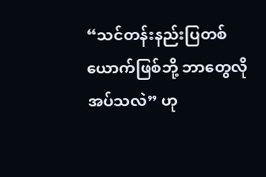“သင်တန်းနည်းပြတစ်ယောက်ဖြစ်ဘို့ ဘာတွေလိုအပ်သလဲ” ဟု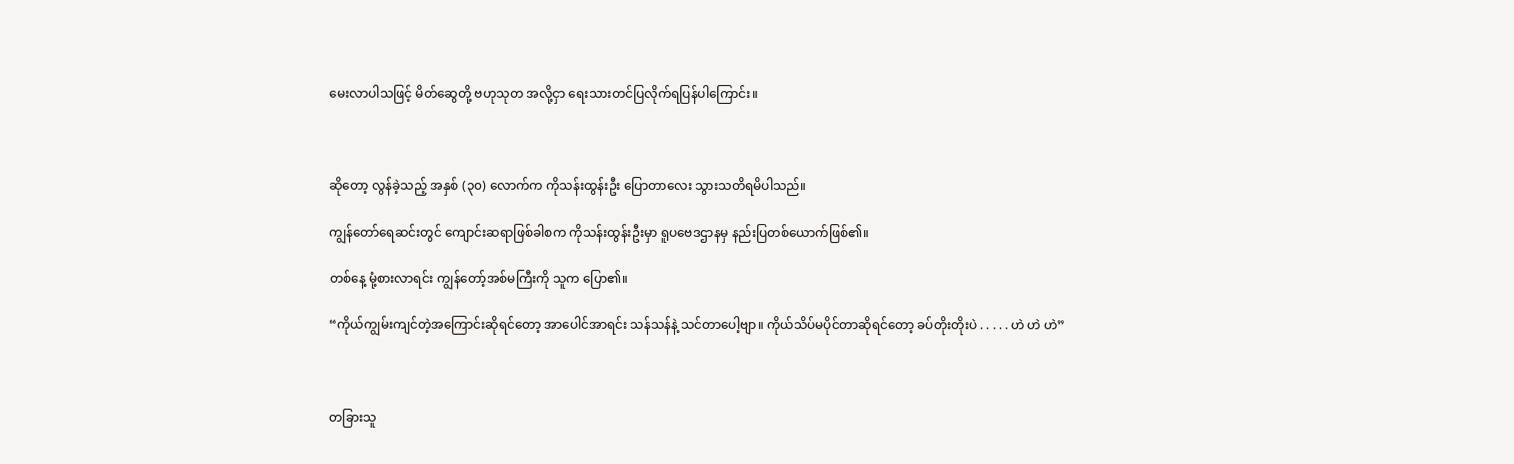မေးလာပါသဖြင့် မိတ်ဆွေတို့ ဗဟုသုတ အလို့ငှာ ရေးသားတင်ပြလိုက်ရပြန်ပါကြောင်း။



ဆိုတော့ လွန်ခဲ့သည့် အနှစ် (၃၀) လောက်က ကိုသန်းထွန်းဦး ပြောတာလေး သွားသတိရမိပါသည်။

ကျွန်တော်ရေဆင်းတွင် ကျောင်းဆရာဖြစ်ခါစက ကိုသန်းထွန်းဦးမှာ ရူပဗေဒဌာနမှ နည်းပြတစ်ယောက်ဖြစ်၏။

တစ်နေ့ မုံ့စားလာရင်း ကျွန်တော့်အစ်မကြီးကို သူက ပြော၏။

“ကိုယ်ကျွမ်းကျင်တဲ့အကြောင်းဆိုရင်တော့ အာပေါင်အာရင်း သန်သန်နဲ့ သင်တာပေါ့ဗျာ။ ကိုယ်သိပ်မပိုင်တာဆိုရင်တော့ ခပ်တိုးတိုးပဲ . . . . . ဟဲ ဟဲ ဟဲ”



တခြားသူ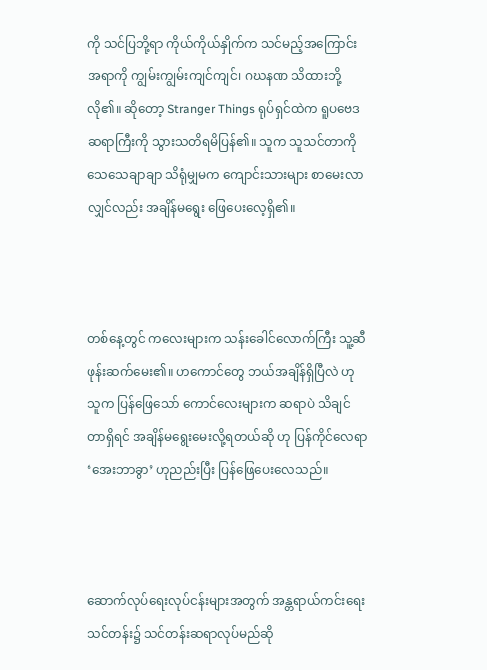ကို သင်ပြဘို့ရာ ကိုယ်ကိုယ်နှိုက်က သင်မည့်အကြောင်းအရာကို ကျွမ်းကျွမ်းကျင်ကျင်၊ ဂဃနဏ သိထားဘို့ လို၏။ ဆိုတော့ Stranger Things ရုပ်ရှင်ထဲက ရူပဗေဒ ဆရာကြီးကို သွားသတိရမိပြန်၏။ သူက သူသင်တာကို သေသေချာချာ သိရုံမျှမက ကျောင်းသားများ စာမေးလာလျှင်လည်း အချိန်မရွေး ဖြေပေးလေ့ရှိ၏။



တစ်နေ့တွင် ကလေးများက သန်းခေါင်လောက်ကြီး သူ့ဆီဖုန်းဆက်မေး၏။ ဟကောင်တွေ ဘယ်အချိန်ရှိပြီလဲ ဟု သူက ပြန်ဖြေသော် ကောင်လေးများက ဆရာပဲ သိချင်တာရှိရင် အချိန်မရွေးမေးလို့ရတယ်ဆို ဟု ပြန်ကိုင်လေရာ ‘အေးဘာခွာ’ ဟုညည်းပြီး ပြန်ဖြေပေးလေသည်။



ဆောက်လုပ်ရေးလုပ်ငန်းများအတွက် အန္တရာယ်ကင်းရေးသင်တန်း၌ သင်တန်းဆရာလုပ်မည်ဆို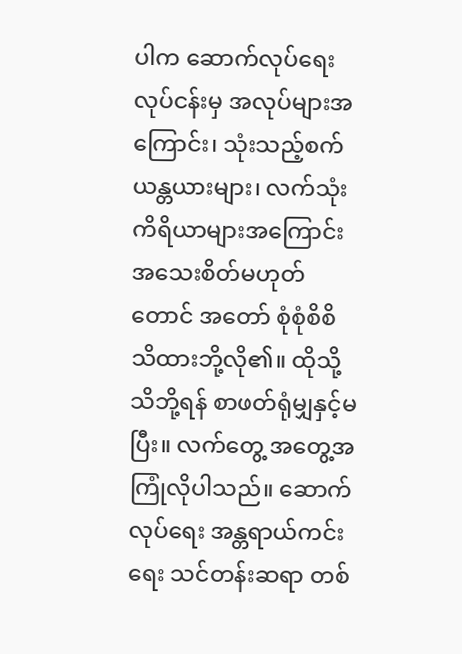ပါက ဆောက်လုပ်ရေး လုပ်ငန်းမှ အလုပ်များအကြောင်း၊ သုံးသည့်စက်ယန္တယားများ၊ လက်သုံးကိရိယာများအကြောင်း အသေးစိတ်မဟုတ် တောင် အတော် စုံစုံစိစိ သိထားဘို့လို၏။ ထိုသို့သိဘို့ရန် စာဖတ်ရုံမျှနှင့်မပြီး။ လက်တွေ့ အတွေ့အကြုံလိုပါသည်။ ဆောက်လုပ်ရေး အန္တရာယ်ကင်းရေး သင်တန်းဆရာ တစ်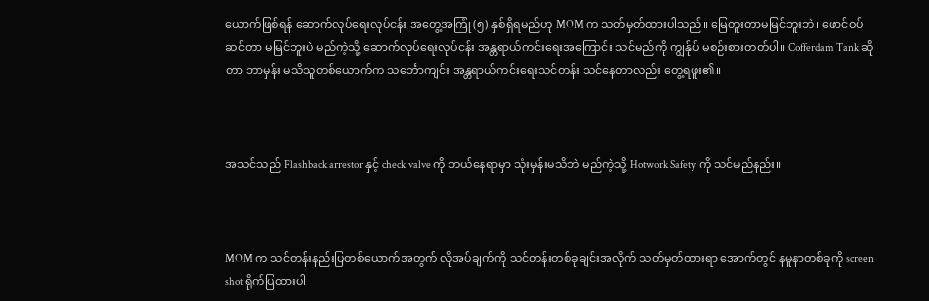ယောက်ဖြစ်ရန် ဆောက်လုပ်ရေးလုပ်ငန်း အတွေ့အကြုံ (၅) နှစ်ရှိရမည်ဟု MOM က သတ်မှတ်ထားပါသည်။ မြေတူးတာမမြင်ဘူးဘဲ၊ ဖောင်ဝပ်ဆင်တာ မမြင်ဘူးပဲ မည်ကဲ့သို့ ဆောက်လုပ်ရေးလုပ်ငန်း အန္တရာယ်ကင်းရေးအကြောင်း သင်မည်ကို ကျွန်ုပ် မစဉ်းစားတတ်ပါ။ Cofferdam Tank ဆိုတာ ဘာမှန်း မသိသူတစ်ယောက်က သင်္ဘောကျင်း အန္တရာယ်ကင်းရေးသင်တန်း သင်နေတာလည်း တွေ့ရဖူး၏။



အသင်သည် Flashback arrestor နှင့် check valve ကို ဘယ်နေရာမှာ သုံးမှန်းမသိဘဲ မည်ကဲ့သို့ Hotwork Safety ကို သင်မည်နည်း။



MOM က သင်တန်းနည်းပြတစ်ယောက်အတွက် လိုအပ်ချက်ကို သင်တန်းတစ်ခုချင်းအလိုက် သတ်မှတ်ထားရာ အောက်တွင် နမူနာတစ်ခုကို screen shot ရိုက်ပြထားပါ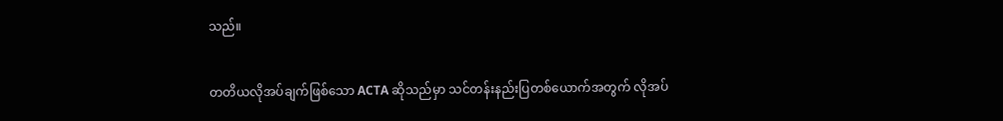သည်။


တတိယလိုအပ်ချက်ဖြစ်သော ACTA ဆိုသည်မှာ သင်တန်းနည်းပြတစ်ယောက်အတွက် လိုအပ်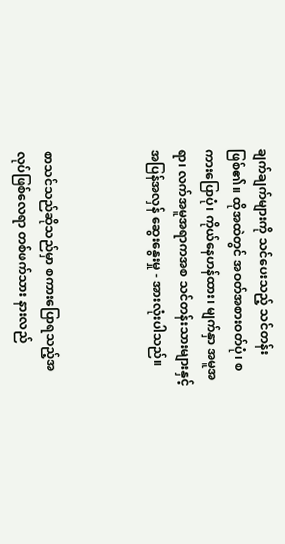ချက်ချက်များကို သင်ပေးသည့် သင်တန်းဖြစ်၏။ ထိုအထဲတွင် အဝတ်အစားဝတ်ပုံ၊ စကားပြောပုံ၊ ကိုယ်နေဟန်ထား၊ မျက်နှာ အမူအရာ၊ လက်အမူအရာကအစ သင်တန်းသားများနှင့် အပြန်အလှန် ဆွေးနွေးမှု - အားလုံးပါသည်။



စာသင်သည်ဆိုသည်မှာ စကားပြောရသည့်အလုပ်ဖြစ်လေရာ တစ်ဖက်သား နားလည်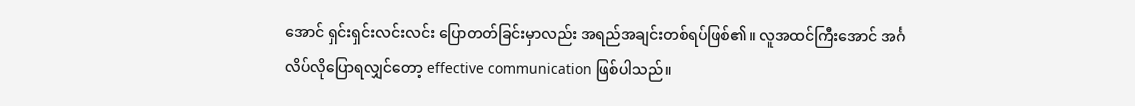အောင် ရှင်းရှင်းလင်းလင်း ပြောတတ်ခြင်းမှာလည်း အရည်အချင်းတစ်ရပ်ဖြစ်၏။ လူအထင်ကြီးအောင် အင်္ဂလိပ်လိုပြောရလျှင်တော့ effective communication ဖြစ်ပါသည်။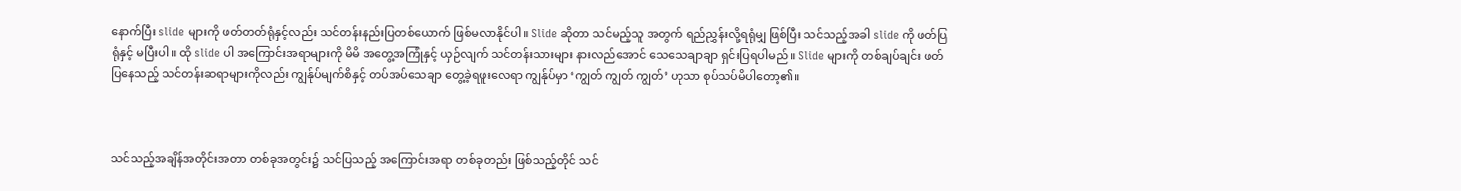နောက်ပြီး slide များကို ဖတ်တတ်ရုံနှင့်လည်း သင်တန်းနည်းပြတစ်ယောက် ဖြစ်မလာနိုင်ပါ။ Slide ဆိုတာ သင်မည့်သူ အတွက် ရည်ညွှန်းလို့ရရုံမျှ ဖြစ်ပြီး သင်သည့်အခါ slide ကို ဖတ်ပြရုံနှင့် မပြီးပါ။ ထို slide ပါ အကြောင်းအရာများကို မိမိ အတွေ့အကြုံနှင့် ယှဉ်လျက် သင်တန်းသားများ နားလည်အောင် သေသေချာချာ ရှင်းပြရပါမည်။ Slide များကို တစ်ချပ်ချင်း ဖတ်ပြနေသည့် သင်တန်းဆရာများကိုလည်း ကျွန်ုပ်မျက်စိနှင့် တပ်အပ်သေချာ တွေ့ခဲ့ရဖူးလေရာ ကျွန်ုပ်မှာ ‘ကျွတ် ကျွတ် ကျွတ်’ ဟုသာ စုပ်သပ်မိပါတော့၏။



သင်သည့်အချိန်အတိုင်းအတာ တစ်ခုအတွင်း၌ သင်ပြသည့် အကြောင်းအရာ တစ်ခုတည်း ဖြစ်သည့်တိုင် သင်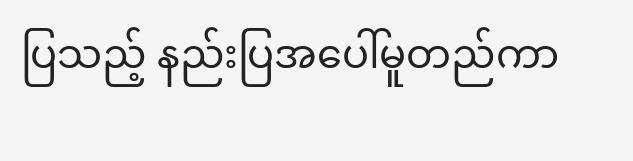ပြသည့် နည်းပြအပေါ်မူတည်ကာ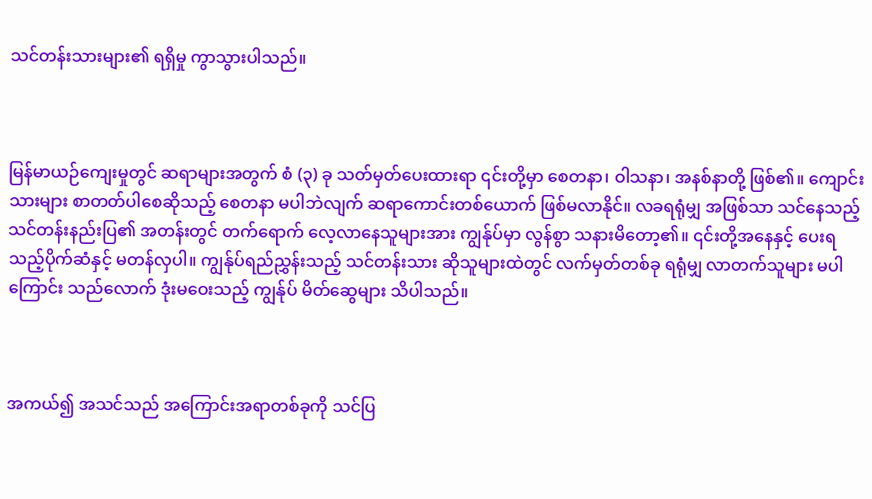သင်တန်းသားများ၏ ရရှိမှု ကွာသွားပါသည်။



မြန်မာယဉ်ကျေးမှုတွင် ဆရာများအတွက် စံ (၃) ခု သတ်မှတ်ပေးထားရာ ၎င်းတို့မှာ စေတနာ၊ ဝါသနာ၊ အနစ်နာတို့ ဖြစ်၏။ ကျောင်းသားများ စာတတ်ပါစေဆိုသည့် စေတနာ မပါဘဲလျက် ဆရာကောင်းတစ်ယောက် ဖြစ်မလာနိုင်။ လခရရုံမျှ အဖြစ်သာ သင်နေသည့် သင်တန်းနည်းပြ၏ အတန်းတွင် တက်ရောက် လေ့လာနေသူများအား ကျွန်ုပ်မှာ လွန်စွာ သနားမိတော့၏။ ၎င်းတို့အနေနှင့် ပေးရသည့်ပိုက်ဆံနှင့် မတန်လှပါ။ ကျွန်ုပ်ရည်ညွှန်းသည့် သင်တန်းသား ဆိုသူများထဲတွင် လက်မှတ်တစ်ခု ရရုံမျှ လာတက်သူများ မပါကြောင်း သည်လောက် ဒုံးမဝေးသည့် ကျွန်ုပ် မိတ်ဆွေများ သိပါသည်။



အကယ်၍ အသင်သည် အကြောင်းအရာတစ်ခုကို သင်ပြ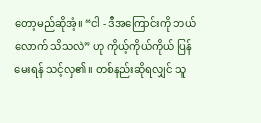တော့မည်ဆိုအံ့။ “ငါ - ဒီအကြောင်းကို ဘယ်လောက် သိသလဲ” ဟု ကိုယ့်ကိုယ်ကိုယ် ပြန်မေးရန် သင့်လှ၏။ တစ်နည်းဆိုရလျှင် သူ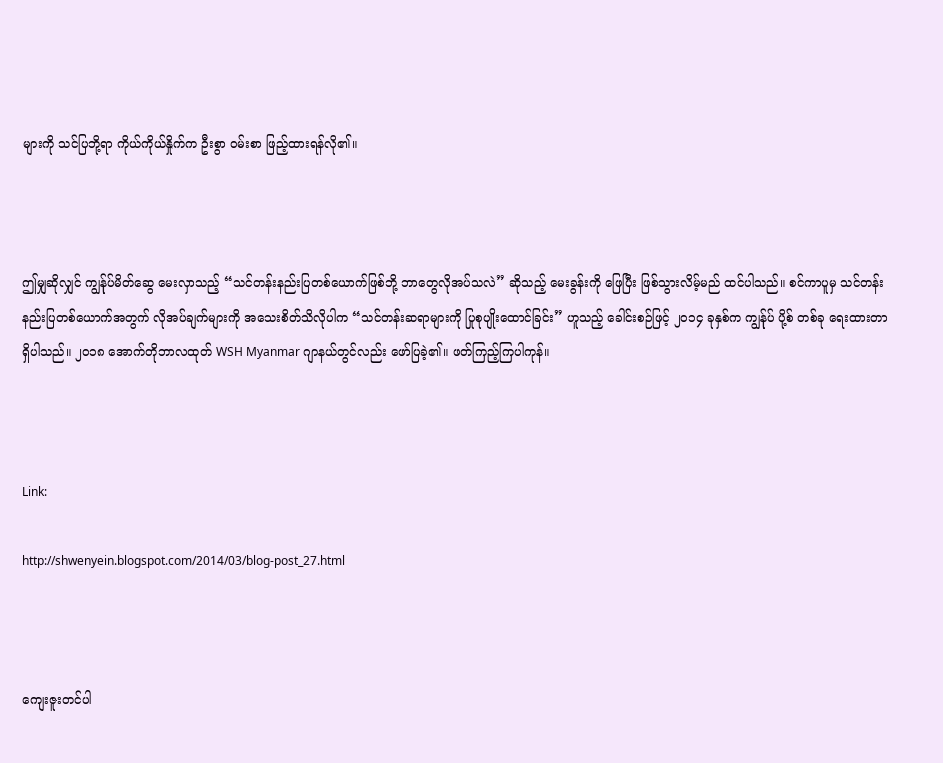များကို သင်ပြဘို့ရာ ကိုယ်ကိုယ်နှိုက်က ဦးစွာ ဝမ်းစာ ဖြည့်ထားရန်လို၏။



ဤမျှဆိုလျှင် ကျွန်ုပ်မိတ်ဆွေ မေးလှာသည့် “သင်တန်းနည်းပြတစ်ယောက်ဖြစ်ဘို့ ဘာတွေလိုအပ်သလဲ” ဆိုသည့် မေးခွန်းကို ဖြေပြီး ဖြစ်သွားလိမ့်မည် ထင်ပါသည်။ စင်ကာပူမှ သင်တန်းနည်းပြတစ်ယောက်အတွက် လိုအပ်ချက်များကို အသေးစိတ်သိလိုပါက “သင်တန်းဆရာများကို ပြုစုပျိုးထောင်ခြင်း” ဟူသည့် ခေါင်းစဉ်ဖြင့် ၂၀၁၄ ခုနှစ်က ကျွန်ုပ် ပို့စ် တစ်ခု ရေးထားတာ ရှိပါသည်။ ၂၀၁၈ အောက်တိုဘာလထုတ် WSH Myanmar ဂျာနယ်တွင်လည်း ဖော်ပြခဲ့၏။ ဖတ်ကြည့်ကြပါကုန်။



Link:

http://shwenyein.blogspot.com/2014/03/blog-post_27.html



ကျေးဇူးတင်ပါ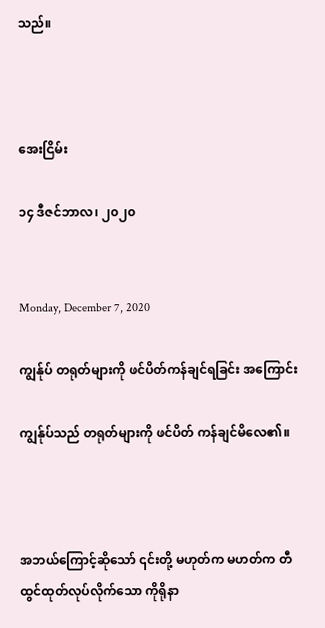သည်။



အေးငြိမ်း

၁၄ ဒီဇင်ဘာလ၊ ၂၀၂၀


Monday, December 7, 2020

ကျွန်ုပ် တရုတ်များကို ဖင်ပိတ်ကန်ချင်ရခြင်း အကြောင်း

ကျွန်ုပ်သည် တရုတ်များကို ဖင်ပိတ် ကန်ချင်မိလေ၏။



အဘယ်ကြောင့်ဆိုသော် ၎င်းတို့ မဟုတ်က မဟတ်က တီထွင်ထုတ်လုပ်လိုက်သော ကိုရိုနာ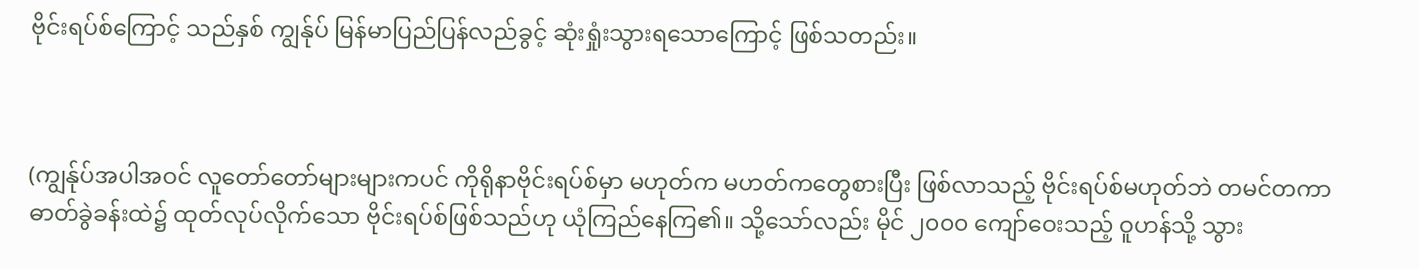ဗိုင်းရပ်စ်ကြောင့် သည်နှစ် ကျွန်ုပ် မြန်မာပြည်ပြန်လည်ခွင့် ဆုံးရှုံးသွားရသောကြောင့် ဖြစ်သတည်း။



(ကျွန်ုပ်အပါအဝင် လူတော်တော်များများကပင် ကိုရိုနာဗိုင်းရပ်စ်မှာ မဟုတ်က မဟတ်ကတွေစားပြီး ဖြစ်လာသည့် ဗိုင်းရပ်စ်မဟုတ်ဘဲ တမင်တကာ ဓာတ်ခွဲခန်းထဲ၌ ထုတ်လုပ်လိုက်သော ဗိုင်းရပ်စ်ဖြစ်သည်ဟု ယုံကြည်နေကြ၏။ သို့သော်လည်း မိုင် ၂၀၀၀ ကျော်ဝေးသည့် ဝူဟန်သို့ သွား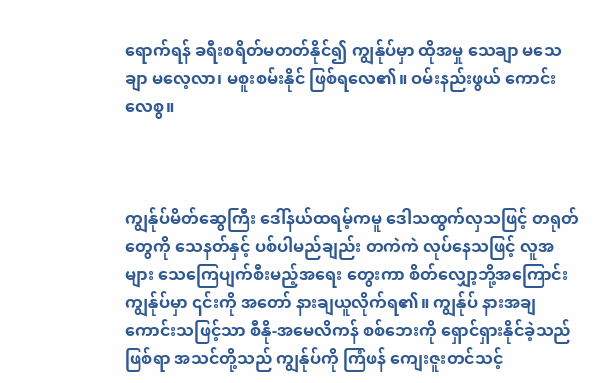ရောက်ရန် ခရီးစရိတ်မတတ်နိုင်၍ ကျွန်ုပ်မှာ ထိုအမှု သေချာ မသေချာ မလေ့လာ၊ မစူးစမ်းနိုင် ဖြစ်ရလေ၏။ ဝမ်းနည်းဖွယ် ကောင်းလေစွ။



ကျွန်ုပ်မိတ်ဆွေကြီး ဒေါ်နယ်ထရမ့်ကမူ ဒေါသထွက်လှသဖြင့် တရုတ်တွေကို သေနတ်နှင့် ပစ်ပါမည်ချည်း တကဲကဲ လုပ်နေသဖြင့် လူအများ သေကြေပျက်စီးမည့်အရေး တွေးကာ စိတ်လျှော့ဘို့အကြောင်း ကျွန်ုပ်မှာ ၎င်းကို အတော် နားချယူလိုက်ရ၏။ ကျွန်ုပ် နားအချကောင်းသဖြင့်သာ စီနို-အမေလိကန် စစ်ဘေးကို ရှောင်ရှားနိုင်ခဲ့သည်ဖြစ်ရာ အသင်တို့သည် ကျွန်ုပ်ကို ကြံဖန် ကျေးဇူးတင်သင့်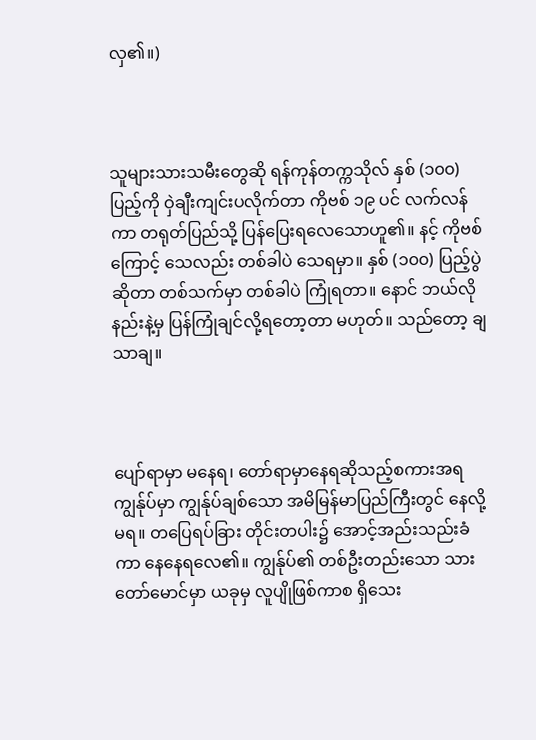လှ၏။)



သူများသားသမီးတွေဆို ရန်ကုန်တက္ကသိုလ် နှစ် (၁၀၀) ပြည့်ကို ဝှဲချီးကျင်းပလိုက်တာ ကိုဗစ် ၁၉ ပင် လက်လန်ကာ တရုတ်ပြည်သို့ ပြန်ပြေးရလေသောဟူ၏။ နင့် ကိုဗစ်ကြောင့် သေလည်း တစ်ခါပဲ သေရမှာ။ နှစ် (၁၀၀) ပြည့်ပွဲဆိုတာ တစ်သက်မှာ တစ်ခါပဲ ကြုံရတာ။ နောင် ဘယ်လိုနည်းနဲ့မှ ပြန်ကြုံချင်လို့ရတော့တာ မဟုတ်။ သည်တော့ ချသာချ။



ပျော်ရာမှာ မနေရ၊ တော်ရာမှာနေရဆိုသည့်စကားအရ ကျွန်ုပ်မှာ ကျွန်ုပ်ချစ်သော အမိမြန်မာပြည်ကြီးတွင် နေလို့မရ။ တပြေရပ်ခြား တိုင်းတပါး၌ အောင့်အည်းသည်းခံကာ နေနေရလေ၏။ ကျွန်ုပ်၏ တစ်ဦးတည်းသော သားတော်မောင်မှာ ယခုမှ လူပျိုဖြစ်ကာစ ရှိသေး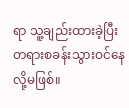ရာ သူ့ချည်းထားခဲ့ပြီး တရားစခန်းသွားဝင်နေလို့မဖြစ်။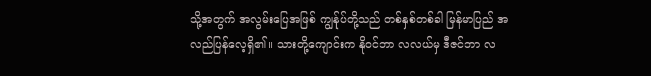သို့အတွက် အလွမ်းပြေအဖြစ် ကျွန်ုပ်တို့သည် တစ်နှစ်တစ်ခါ မြန်မာပြည် အလည်ပြန်လေ့ရှိ၏။ သားတို့ကျောင်းက နိုဝင်ဘာ လလယ်မှ ဒီဇင်ဘာ လ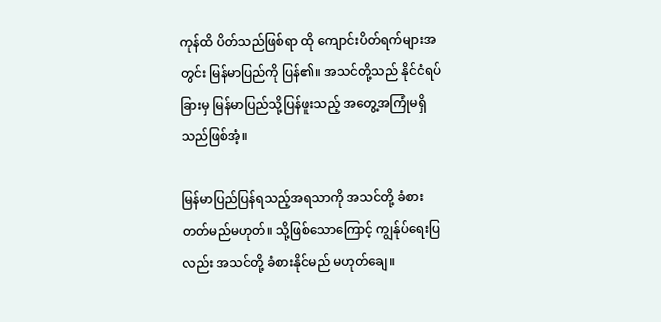ကုန်ထိ ပိတ်သည်ဖြစ်ရာ ထို ကျောင်းပိတ်ရက်များအတွင်း မြန်မာပြည်ကို ပြန်၏။ အသင်တို့သည် နိုင်ငံရပ်ခြားမှ မြန်မာပြည်သို့ပြန်ဖူးသည့် အတွေ့အကြုံမရှိသည်ဖြစ်အံ့။

မြန်မာပြည်ပြန်ရသည့်အရသာကို အသင်တို့ ခံစားတတ်မည်မဟုတ်။ သို့ဖြစ်သောကြောင့် ကျွန်ုပ်ရေးပြလည်း အသင်တို့ ခံစားနိုင်မည် မဟုတ်ချေ။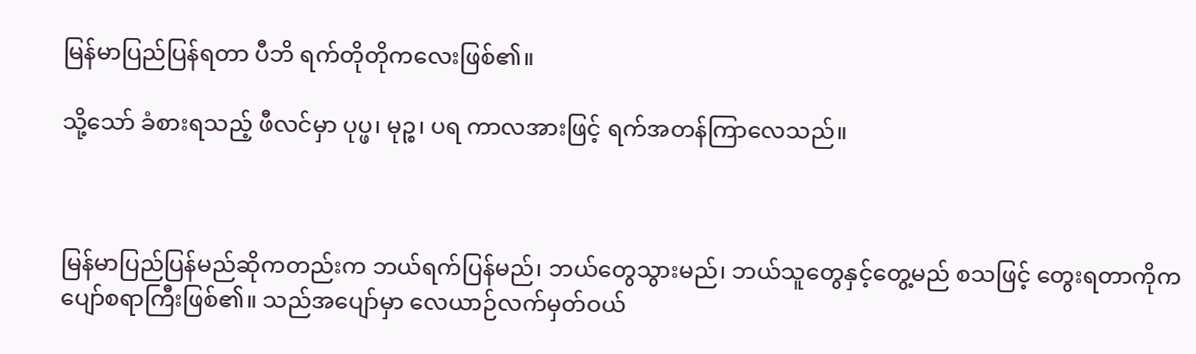မြန်မာပြည်ပြန်ရတာ ပီဘိ ရက်တိုတိုကလေးဖြစ်၏။

သို့သော် ခံစားရသည့် ဖီလင်မှာ ပုပ္ဖ၊ မုဉ္စ၊ ပရ ကာလအားဖြင့် ရက်အတန်ကြာလေသည်။



မြန်မာပြည်ပြန်မည်ဆိုကတည်းက ဘယ်ရက်ပြန်မည်၊ ဘယ်တွေသွားမည်၊ ဘယ်သူတွေနှင့်တွေ့မည် စသဖြင့် တွေးရတာကိုက ပျော်စရာကြီးဖြစ်၏။ သည်အပျော်မှာ လေယာဉ်လက်မှတ်ဝယ်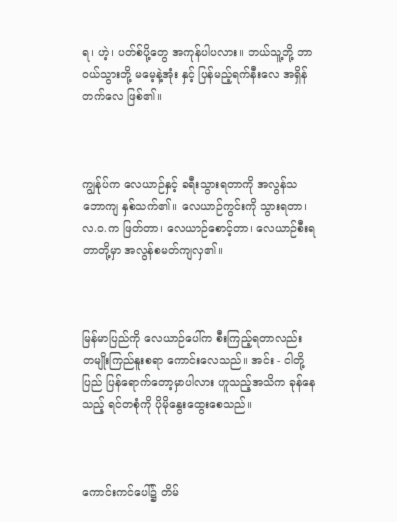ရ၊ ဟဲ့၊ ပတ်စ်ပို့တွေ အကုန်ပါပလား။ ဘယ်သူ့ဘို့ ဘာဝယ်သွားဘို့ မမေ့နဲ့အုံး နှင့် ပြန်မည့်ရက်နီးလေ အရှိန်တက်လေ ဖြစ်၏။



ကျွန်ုပ်က လေယာဉ်နှင့် ခရီးသွားရတာကို အလွန်သဘောကျ နှစ်သက်၏။ လေယာဉ်ကွင်းကို သွားရတာ၊ လ.ဝ.က ဖြတ်တာ၊ လေယာဉ်စောင့်တာ၊ လေယာဉ်စီးရတာတို့မှာ အလွန်စမတ်ကျလှ၏။



မြန်မာပြည်ကို လေယာဉ်ပေါ်က စီးကြည့်ရတာလည်း တမျိုးကြည်နူးစရာ ကောင်းလေသည်။ အင်း - ငါတို့ပြည် ပြန်ရောက်တော့မှာပါလား ဟူသည့်အသိက ခုန်နေသည့် ရင်တစုံကို ပိုမိုနွေးထွေးစေသည်။



ကောင်းကင်ပေါ်၌ တိမ်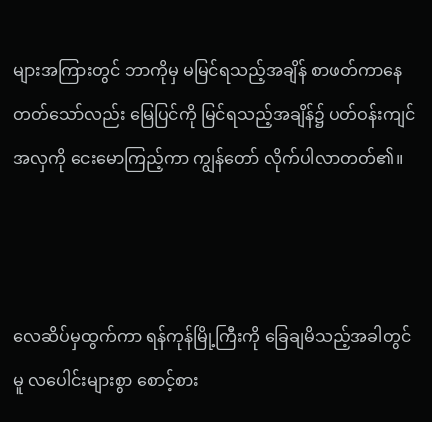များအကြားတွင် ဘာကိုမှ မမြင်ရသည့်အချိန် စာဖတ်ကာနေတတ်သော်လည်း မြေပြင်ကို မြင်ရသည့်အချိန်၌ ပတ်ဝန်းကျင်အလှကို ငေးမောကြည့်ကာ ကျွန်တော် လိုက်ပါလာတတ်၏။



လေဆိပ်မှထွက်ကာ ရန်ကုန်မြို့ကြီးကို ခြေချမိသည့်အခါတွင်မူ လပေါင်းများစွာ စောင့်စား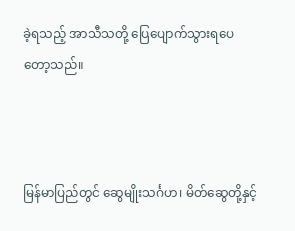ခဲ့ရသည့် အာသီသတို့ ပြေပျောက်သွားရပေတော့သည်။



မြန်မာပြည်တွင် ဆွေမျိုးသင်္ဂဟ၊ မိတ်ဆွေတို့နှင့်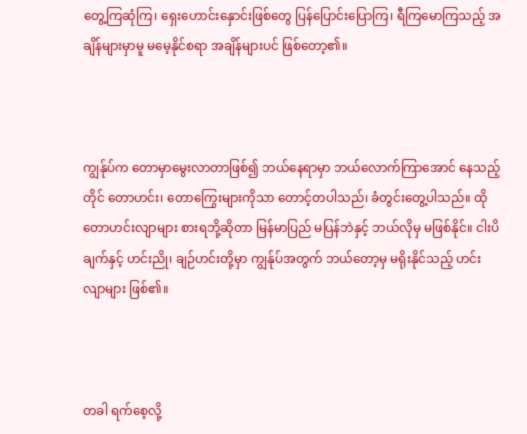တွေ့ကြဆုံကြ၊ ရှေးဟောင်းနှောင်းဖြစ်တွေ ပြန်ပြောင်းပြောကြ၊ ရီကြမောကြသည့် အချိန်များမှာမူ မမေ့နိုင်စရာ အချိန်များပင် ဖြစ်တော့၏။



ကျွန်ုပ်က တောမှာမွေးလာတာဖြစ်၍ ဘယ်နေရာမှာ ဘယ်လောက်ကြာအောင် နေသည့်တိုင် တောဟင်း၊ တောကြွေးများကိုသာ တောင့်တပါသည်၊ ခံတွင်းတွေ့ပါသည်။ ထိုတောဟင်းလျာများ စားရဘို့ဆိုတာ မြန်မာပြည် မပြန်ဘဲနှင့် ဘယ်လိုမှ မဖြစ်နိုင်။ ငါးပိချက်နှင့် ဟင်းညို၊ ချဉ်ဟင်းတို့မှာ ကျွန်ုပ်အတွက် ဘယ်တော့မှ မရိုးနိုင်သည့် ဟင်းလျာများ ဖြစ်၏။



တခါ ရက်စေ့လို့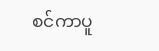စင်ကာပူ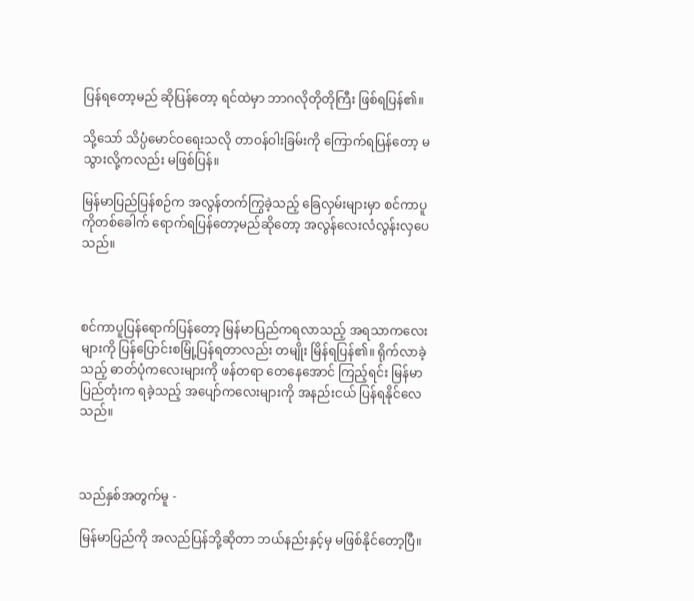ပြန်ရတော့မည် ဆိုပြန်တော့ ရင်ထဲမှာ ဘာဂလိုတိုတိုကြီး ဖြစ်ရပြန်၏။

သို့သော် သိပ္ပံမောင်ဝရေးသလို တာဝန်ဝါးခြမ်းကို ကြောက်ရပြန်တော့ မသွားလို့ကလည်း မဖြစ်ပြန်။

မြန်မာပြည်ပြန်စဉ်က အလွန်တက်ကြွခဲ့သည့် ခြေလှမ်းများမှာ စင်ကာပူကိုတစ်ခေါက် ရောက်ရပြန်တော့မည်ဆိုတော့ အလွန်လေးလံလွန်းလှပေသည်။



စင်ကာပူပြန်ရောက်ပြန်တော့ မြန်မာပြည်ကရလာသည့် အရသာကလေးများကို ပြန်ပြောင်းစမြုံ့ပြန်ရတာလည်း တမျိုး မြိန်ရပြန်၏။ ရိုက်လာခဲ့သည့် ဓာတ်ပုံကလေးများကို ဖန်တရာ တေနေအောင် ကြည့်ရင်း မြန်မာပြည်တုံးက ရခဲ့သည့် အပျော်ကလေးများကို အနည်းငယ် ပြန်ရနိုင်လေသည်။



သည်နှစ်အတွက်မူ -

မြန်မာပြည်ကို အလည်ပြန်ဘို့ဆိုတာ ဘယ်နည်းနှင့်မှ မဖြစ်နိုင်တော့ပြီ။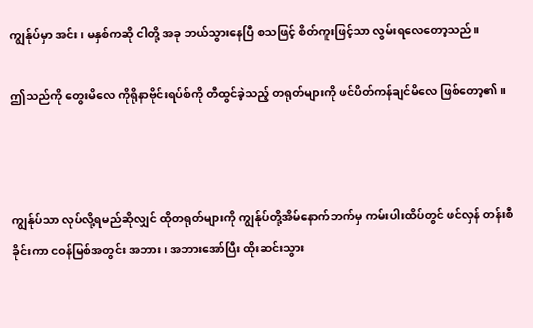ကျွန်ုပ်မှာ အင်း၊ မနှစ်ကဆို ငါတို့ အခု ဘယ်သွားနေပြီ စသဖြင့် စိတ်ကူးဖြင့်သာ လွမ်းရလေတော့သည်။

ဤသည်ကို တွေးမိလေ ကိုရိုနာဗိုင်းရပ်စ်ကို တီထွင်ခဲ့သည့် တရုတ်များကို ဖင်ပိတ်ကန်ချင်မိလေ ဖြစ်တော့၏။



ကျွန်ုပ်သာ လုပ်လို့ရမည်ဆိုလျှင် ထိုတရုတ်များကို ကျွန်ုပ်တို့အိမ်နောက်ဘက်မှ ကမ်းပါးထိပ်တွင် ဖင်လှန် တန်းစီခိုင်းကာ ငဝန်မြစ်အတွင်း အဘား၊ အဘားအော်ပြီး ထိုးဆင်းသွား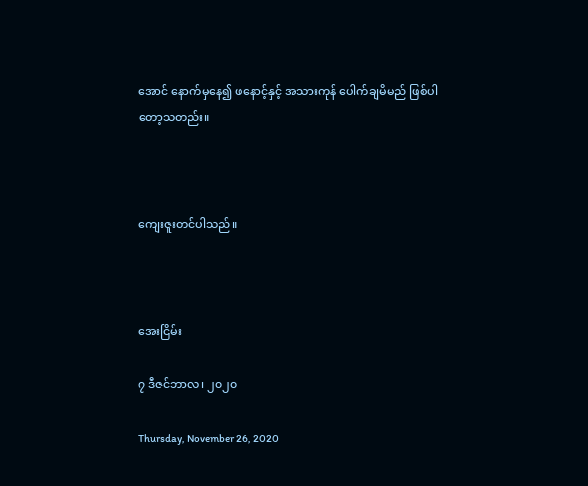အောင် နောက်မှနေ၍ ဖနောင့်နှင့် အသားကုန် ပေါက်ချမိမည် ဖြစ်ပါတော့သတည်း။



ကျေးဇူးတင်ပါသည်။



အေးငြိမ်း

၇ ဒီဇင်ဘာလ၊ ၂၀၂၀

Thursday, November 26, 2020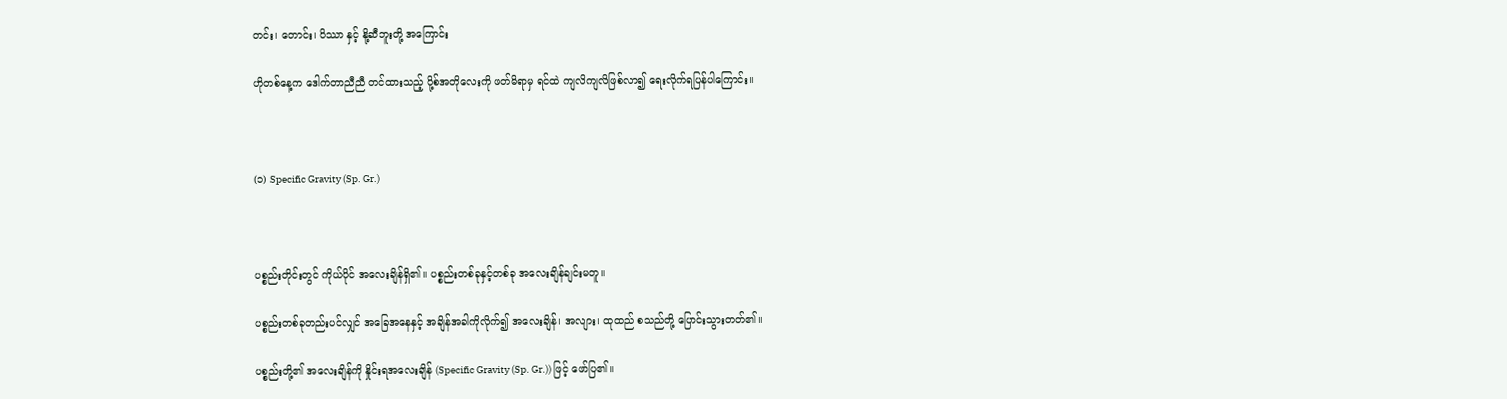တင်း၊ တောင်း၊ ပိဿာ နှင့် နို့ဆီဘူးတို့ အကြောင်း

ဟိုတစ်နေ့က ဒေါက်တာညီညီ တင်ထားသည့် ပို့စ်အတိုလေးကို ဖတ်မိရာမှ ရင်ထဲ ကျလိကျလိဖြစ်လာ၍ ရေးလိုက်ရပြန်ပါကြောင်း။



(၁) Specific Gravity (Sp. Gr.)



ပစ္စည်းတိုင်းတွင် ကိုယ်ပိုင် အလေးချိန်ရှိ၏။ ပစ္စည်းတစ်ခုနှင့်တစ်ခု အလေးချိန်ချင်းမတူ။

ပစ္စည်းတစ်ခုတည်းပင်လျှင် အခြေအနေနှင့် အချိန်အခါကိုလိုက်၍ အလေးချိန်၊ အလျား၊ ထုထည် စသည်တို့ ပြောင်းသွားတတ်၏။

ပစ္စည်းတို့၏ အလေးချိန်ကို နှိုင်းရအလေးချိန် (Specific Gravity (Sp. Gr.)) ဖြင့် ဖော်ပြ၏။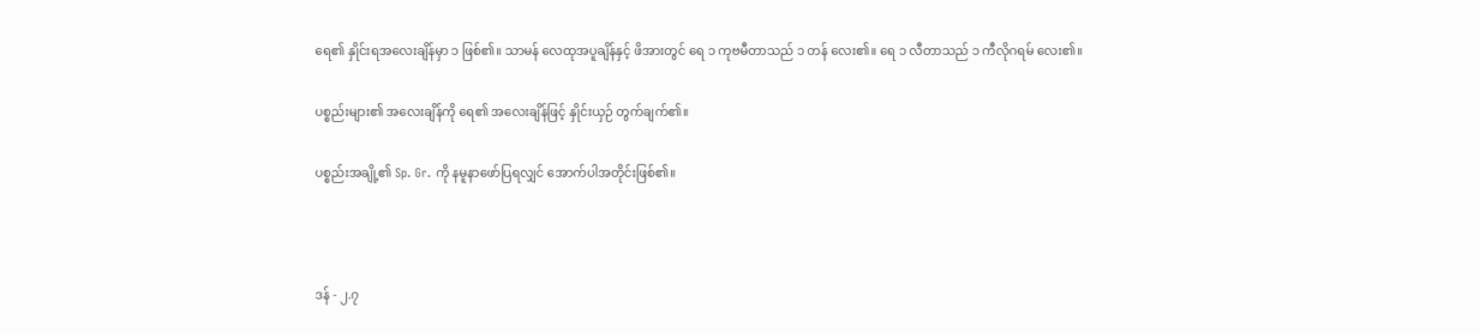ရေ၏ နှိုင်းရအလေးချိန်မှာ ၁ ဖြစ်၏။ သာမန် လေထုအပူချိန်နှင့် ဖိအားတွင် ရေ ၁ ကုဗမီတာသည် ၁ တန် လေး၏။ ရေ ၁ လီတာသည် ၁ ကီလိုဂရမ် လေး၏။

ပစ္စည်းများ၏ အလေးချိန်ကို ရေ၏ အလေးချိန်ဖြင့် နှိုင်းယှဉ် တွက်ချက်၏။

ပစ္စည်းအချို့၏ Sp. Gr. ကို နမူနာဖော်ပြရလျှင် အောက်ပါအတိုင်းဖြစ်၏။



ဒန် - ၂.၇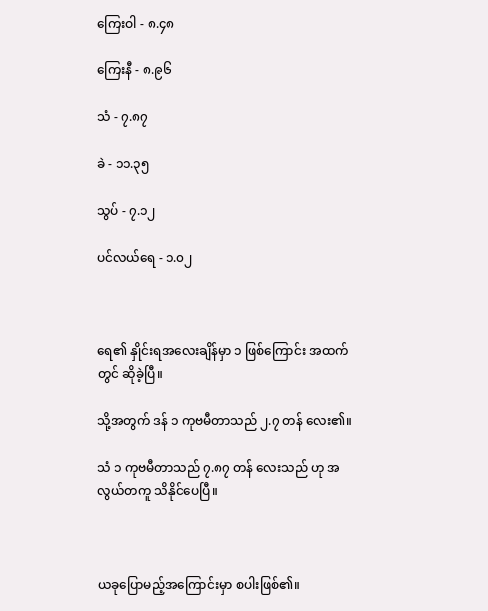ကြေးဝါ - ၈.၄၈

ကြေးနီ - ၈.၉၆

သံ - ၇.၈၇

ခဲ - ၁၁.၃၅

သွပ် - ၇.၁၂

ပင်လယ်ရေ - ၁.၀၂



ရေ၏ နှိုင်းရအလေးချိန်မှာ ၁ ဖြစ်ကြောင်း အထက်တွင် ဆိုခဲ့ပြီ။

သို့အတွက် ဒန် ၁ ကုဗမီတာသည် ၂.၇ တန် လေး၏။

သံ ၁ ကုဗမီတာသည် ၇.၈၇ တန် လေးသည် ဟု အလွယ်တကူ သိနိုင်ပေပြီ။



ယခုပြောမည့်အကြောင်းမှာ စပါးဖြစ်၏။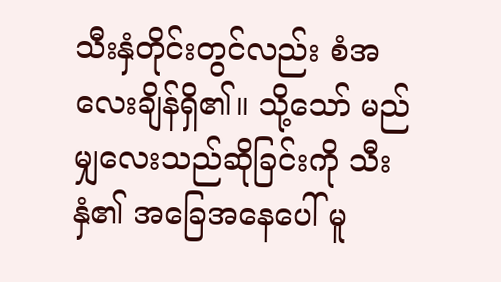သီးနှံတိုင်းတွင်လည်း စံအလေးချိန်ရှိ၏။ သို့သော် မည်မျှလေးသည်ဆိုခြင်းကို သီးနှံ၏ အခြေအနေပေါ် မူ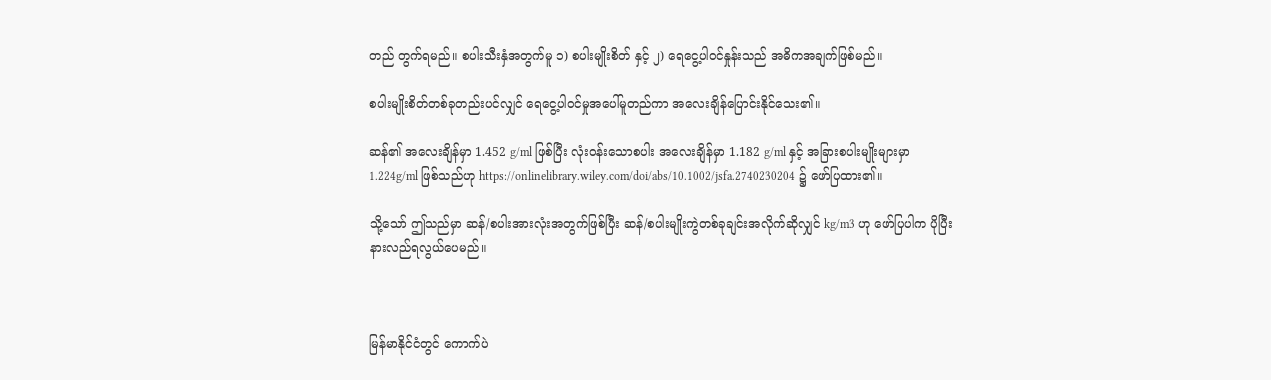တည် တွက်ရမည်။ စပါးသီးနှံအတွက်မူ ၁) စပါးမျိုးစိတ် နှင့် ၂) ရေငွေ့ပါဝင်နှုန်းသည် အဓိကအချက်ဖြစ်မည်။

စပါးမျိုးစိတ်တစ်ခုတည်းပင်လျှင် ရေငွေ့ပါဝင်မှုအပေါ်မူတည်ကာ အလေးချိန်ပြောင်းနိုင်သေး၏။

ဆန်၏ အလေးချိန်မှာ 1.452 g/ml ဖြစ်ပြီး လုံးဝန်းသောစပါး အလေးချိန်မှာ 1.182 g/ml နှင့် အခြားစပါးမျိုးများမှာ 1.224g/ml ဖြစ်သည်ဟု https://onlinelibrary.wiley.com/doi/abs/10.1002/jsfa.2740230204 ၌ ဖော်ပြထား၏။

သို့သော် ဤသည်မှာ ဆန်/စပါးအားလုံးအတွက်ဖြစ်ပြီး ဆန်/စပါးမျိုးကွဲတစ်ခုချင်းအလိုက်ဆိုလျှင် kg/m3 ဟု ဖော်ပြပါက ပိုပြီးနားလည်ရလွယ်ပေမည်။



မြန်မာနိုင်ငံတွင် ကောက်ပဲ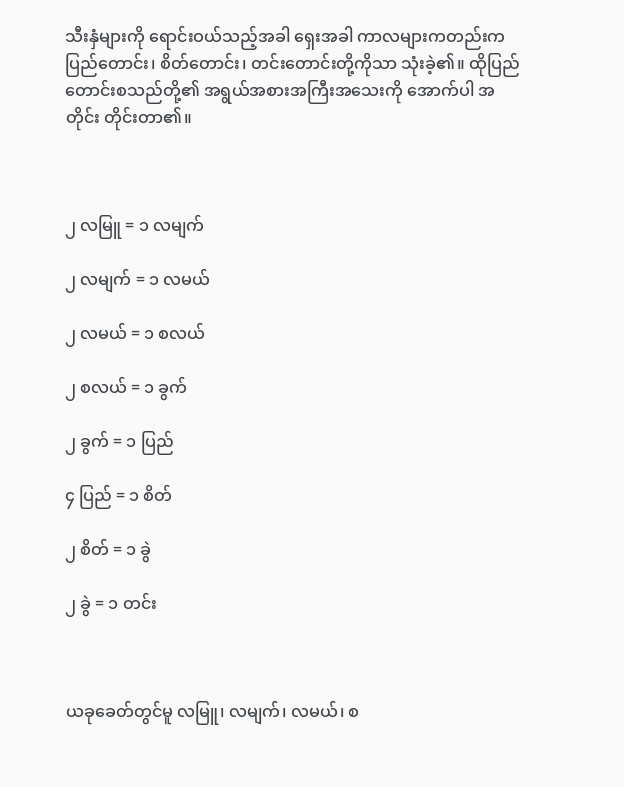သီးနှံများကို ရောင်းဝယ်သည့်အခါ ရှေးအခါ ကာလများကတည်းက ပြည်တောင်း၊ စိတ်တောင်း၊ တင်းတောင်းတို့ကိုသာ သုံးခဲ့၏။ ထိုပြည်တောင်းစသည်တို့၏ အရွယ်အစားအကြီးအသေးကို အောက်ပါ အတိုင်း တိုင်းတာ၏။



၂ လမြူ = ၁ လမျက်

၂ လမျက် = ၁ လမယ်

၂ လမယ် = ၁ စလယ်

၂ စလယ် = ၁ ခွက်

၂ ခွက် = ၁ ပြည်

၄ ပြည် = ၁ စိတ်

၂ စိတ် = ၁ ခွဲ

၂ ခွဲ = ၁ တင်း



ယခုခေတ်တွင်မူ လမြူ၊ လမျက်၊ လမယ်၊ စ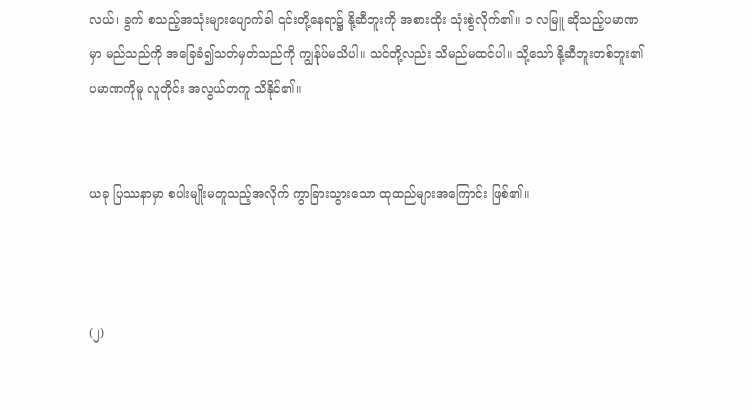လယ်၊ ခွက် စသည့်အသုံးများပျောက်ခါ ၎င်းတို့နေရာ၌ နို့ဆီဘူးကို အစားထိုး သုံးစွဲလိုက်၏။ ၁ လမြူ ဆိုသည့်ပမာဏမှာ မည်သည်ကို အခြေခံ၍သတ်မှတ်သည်ကို ကျွန်ုပ်မသိပါ။ သင်တို့လည်း သိမည်မထင်ပါ။ သို့သော် နို့ဆီဘူးတစ်ဘူး၏ ပမာဏကိုမူ လူတိုင်း အလွယ်တကူ သိနိုင်၏။


ယခု ပြဿနာမှာ စပါးမျိုးမတူသည့်အလိုက် ကွာခြားသွားသော ထုထည်များအကြောင်း ဖြစ်၏။



(၂)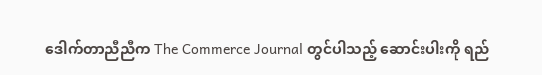ဒေါက်တာညီညီက The Commerce Journal တွင်ပါသည့် ဆောင်းပါးကို ရည်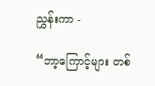ညွှန်းကာ -

“ဘာ့ကြောင့်များ တစ်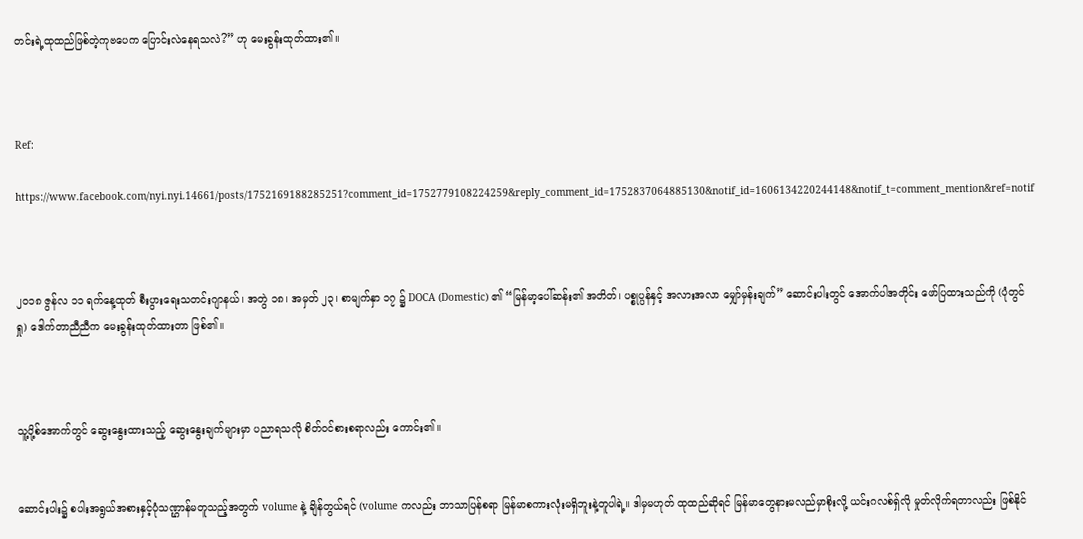တင်းရဲ့ထုထည်ဖြစ်တဲ့ကုဗပေက ပြောင်းလဲနေရသလဲ?” ဟု မေးခွန်းထုတ်ထား၏။



Ref:

https://www.facebook.com/nyi.nyi.14661/posts/1752169188285251?comment_id=1752779108224259&reply_comment_id=1752837064885130&notif_id=1606134220244148&notif_t=comment_mention&ref=notif



၂၀၁၈ ဇွန်လ ၁၁ ရက်နေ့ထုတ် စီးပွားရေးသတင်းဂျာနယ်၊ အတွဲ ၁၈၊ အမှတ် ၂၃၊ စာမျက်နှာ ၁၇ ၌ DOCA (Domestic) ၏ “မြန်မာ့ပေါ်ဆန်း၏ အတိတ်၊ ပစ္စုပ္ပန်နှင့် အလားအလာ မျှော်မှန်းချက်” ဆောင်းပါးတွင် အောက်ပါအတိုင်း ဖော်ပြထားသည်ကို (ပုံတွင်ရှု) ဒေါက်တာညီညီက မေးခွန်းထုတ်ထားတာ ဖြစ်၏။



သူ့ပို့စ်အောက်တွင် ဆွေးနွေးထားသည့် ဆွေးနွေးချက်များမှာ ပညာရသလို စိတ်ဝင်စားစရာလည်း ကောင်း၏။


ဆောင်းပါး၌ စပါးအရွယ်အစားနှင့်ပုံသဏ္ဌာန်မတူသည့်အတွက် volume နဲ့ ချိန်တွယ်ရင် (volume ကလည်း ဘာသာပြန်စရာ မြန်မာစကားလုံးမရှိဘူးနဲ့တူပါရဲ့။ ဒါမှမဟုတ် ထုထည်ဆိုရင် မြန်မာတွေနားမလည်မှာစိုးလို့ ယင်းဂလစ်ရှ်လို မှုတ်လိုက်ရတာလည်း ဖြစ်နိုင်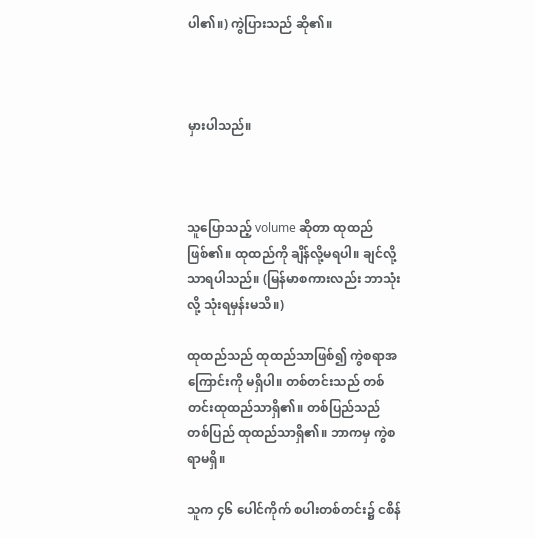ပါ၏။) ကွဲပြားသည် ဆို၏။



မှားပါသည်။



သူပြောသည့် volume ဆိုတာ ထုထည်ဖြစ်၏။ ထုထည်ကို ချိန်လို့မရပါ။ ချင်လို့သာရပါသည်။ (မြန်မာစကားလည်း ဘာသုံးလို့ သုံးရမှန်းမသိ။)

ထုထည်သည် ထုထည်သာဖြစ်၍ ကွဲစရာအကြောင်းကို မရှိပါ။ တစ်တင်းသည် တစ်တင်းထုထည်သာရှိ၏။ တစ်ပြည်သည် တစ်ပြည် ထုထည်သာရှိ၏။ ဘာကမှ ကွဲစရာမရှိ။

သူက ၄၆ ပေါင်ကိုက် စပါးတစ်တင်း၌ ငစိန်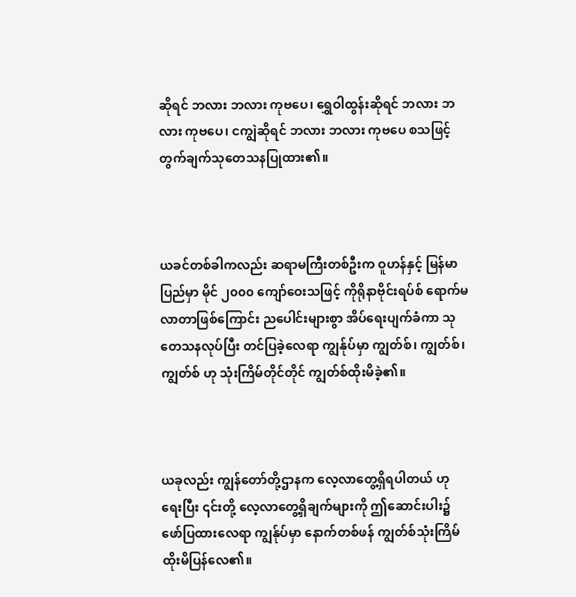ဆိုရင် ဘလား ဘလား ကုဗပေ၊ ရွှေဝါထွန်းဆိုရင် ဘလား ဘလား ကုဗပေ၊ ငကျွဲဆိုရင် ဘလား ဘလား ကုဗပေ စသဖြင့် တွက်ချက်သုတေသနပြုထား၏။



ယခင်တစ်ခါကလည်း ဆရာမကြီးတစ်ဦးက ဝူဟန်နှင့် မြန်မာပြည်မှာ မိုင် ၂၀၀၀ ကျော်ဝေးသဖြင့် ကိုရိုနာဗိုင်းရပ်စ် ရောက်မလာတာဖြစ်ကြောင်း ညပေါင်းများစွာ အိပ်ရေးပျက်ခံကာ သုတေသနလုပ်ပြီး တင်ပြခဲ့လေရာ ကျွန်ုပ်မှာ ကျွတ်စ်၊ ကျွတ်စ်၊ ကျွတ်စ် ဟု သုံးကြိမ်တိုင်တိုင် ကျွတ်စ်ထိုးမိခဲ့၏။



ယခုလည်း ကျွန်တော်တို့ဌာနက လေ့လာတွေ့ရှိရပါတယ် ဟု ရေးပြီး ၎င်းတို့ လေ့လာတွေ့ရှိချက်များကို ဤဆောင်းပါး၌ ဖော်ပြထားလေရာ ကျွန်ုပ်မှာ နောက်တစ်ဖန် ကျွတ်စ်သုံးကြိမ် ထိုးမိပြန်လေ၏။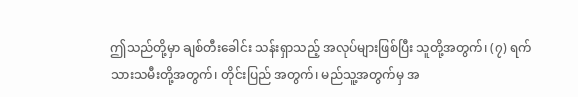ဤသည်တို့မှာ ချစ်တီးခေါင်း သန်းရှာသည့် အလုပ်များဖြစ်ပြီး သူတို့အတွက်၊ (၇) ရက်သားသမီးတို့အတွက်၊ တိုင်းပြည် အတွက်၊ မည်သူ့အတွက်မှ အ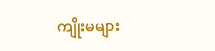ကျိုးမများ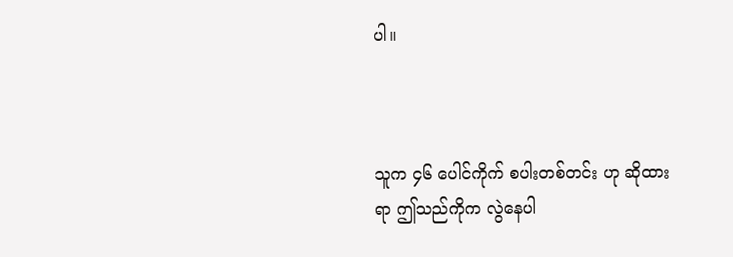ပါ။



သူက ၄၆ ပေါင်ကိုက် စပါးတစ်တင်း ဟု ဆိုထားရာ ဤသည်ကိုက လွဲနေပါ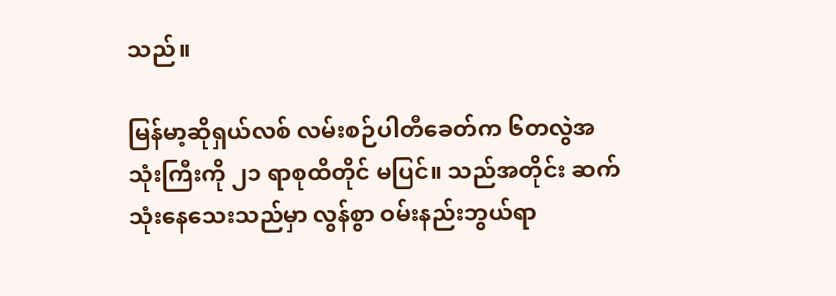သည်။

မြန်မာ့ဆိုရှယ်လစ် လမ်းစဉ်ပါတီခေတ်က ၆တလွဲအသုံးကြီးကို ၂၁ ရာစုထိတိုင် မပြင်။ သည်အတိုင်း ဆက်သုံးနေသေးသည်မှာ လွန်စွာ ဝမ်းနည်းဘွယ်ရာ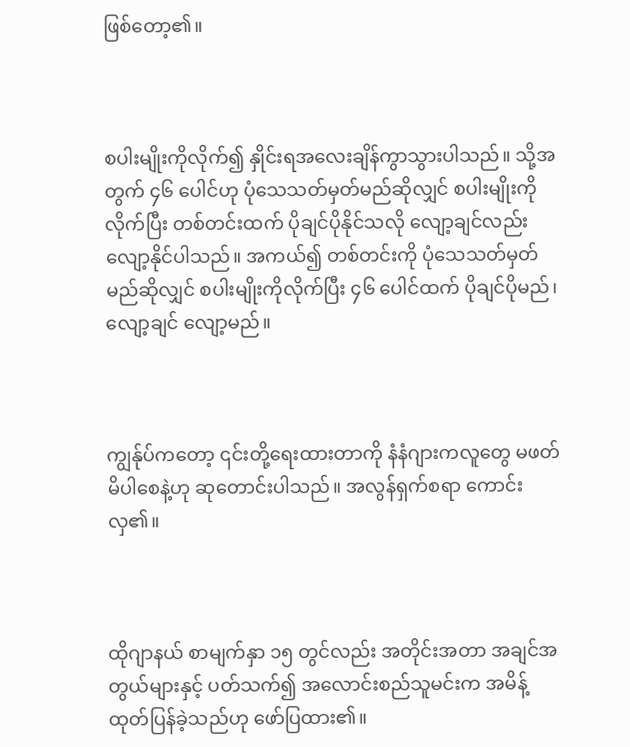ဖြစ်တော့၏။



စပါးမျိုးကိုလိုက်၍ နှိုင်းရအလေးချိန်ကွာသွားပါသည်။ သို့အတွက် ၄၆ ပေါင်ဟု ပုံသေသတ်မှတ်မည်ဆိုလျှင် စပါးမျိုးကို လိုက်ပြီး တစ်တင်းထက် ပိုချင်ပိုနိုင်သလို လျော့ချင်လည်း လျော့နိုင်ပါသည်။ အကယ်၍ တစ်တင်းကို ပုံသေသတ်မှတ် မည်ဆိုလျှင် စပါးမျိုးကိုလိုက်ပြီး ၄၆ ပေါင်ထက် ပိုချင်ပိုမည်၊ လျော့ချင် လျော့မည်။



ကျွန်ုပ်ကတော့ ၎င်းတို့ရေးထားတာကို နံနံဂျားကလူတွေ မဖတ်မိပါစေနဲ့ဟု ဆုတောင်းပါသည်။ အလွန်ရှက်စရာ ကောင်းလှ၏။



ထိုဂျာနယ် စာမျက်နှာ ၁၅ တွင်လည်း အတိုင်းအတာ အချင်အတွယ်များနှင့် ပတ်သက်၍ အလောင်းစည်သူမင်းက အမိန့် ထုတ်ပြန်ခဲ့သည်ဟု ဖော်ပြထား၏။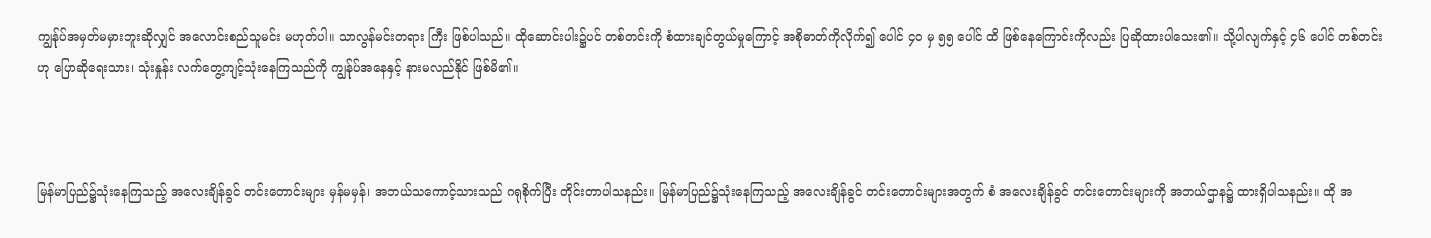ကျွန်ုပ်အမှတ်မမှားဘူးဆိုလျှင် အလောင်းစည်သူမင်း မဟုတ်ပါ။ သာလွန်မင်းတရား ကြီး ဖြစ်ပါသည်။ ထိုဆောင်းပါး၌ပင် တစ်တင်းကို စံထားချင်တွယ်မှုကြောင့် အစိုဓာတ်ကိုလိုက်၍ ပေါင် ၄၀ မှ ၅၅ ပေါင် ထိ ဖြစ်နေကြောင်းကိုလည်း ပြဆိုထားပါသေး၏။ သို့ပါလျက်နှင့် ၄၆ ပေါင် တစ်တင်းဟု ပြောဆိုရေးသား၊ သုံးနှုန်း လက်တွေ့ကျင့်သုံးနေကြသည်ကို ကျွန်ုပ်အနေနှင့် နားမလည်နိုင် ဖြစ်မိ၏။



မြန်မာပြည်၌သုံးနေကြသည့် အလေးချိန်ခွင် တင်းတောင်းများ မှန်မမှန်၊ အဘယ်သကောင့်သားသည် ဂရုစိုက်ပြီး တိုင်းတာပါသနည်း။ မြန်မာပြည်၌သုံးနေကြသည့် အလေးချိန်ခွင် တင်းတောင်းများအတွက် စံ အလေးချိန်ခွင် တင်းတောင်းများကို အဘယ်ဌာန၌ ထားရှိပါသနည်း။ ထို အ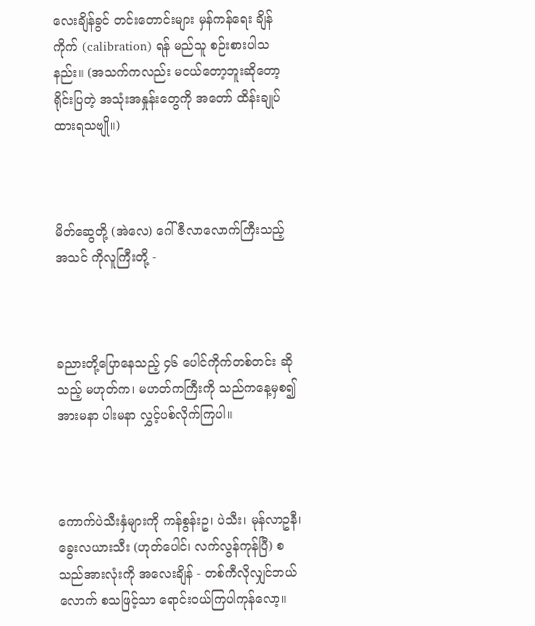လေးချိန်ခွင် တင်းတောင်းများ မှန်ကန်ရေး ချိန်ကိုက် (calibration) ရန် မည်သူ စဉ်းစားပါသနည်း။ (အသက်ကလည်း မငယ်တော့ဘူးဆိုတော့ ရိုင်းပြတဲ့ အသုံးအနှုန်းတွေကို အတော် ထိန်းချုပ်ထားရသဗျို။)



မိတ်ဆွေတို့ (အဲလေ) ဂေါ်ဇီလာလောက်ကြီးသည့် အသင် ကိုလူကြီးတို့ -



ခညားတို့ပြောနေသည့် ၄၆ ပေါင်ကိုက်တစ်တင်း ဆိုသည့် မဟုတ်က၊ မဟတ်ကကြီးကို သည်ကနေ့မှစ၍ အားမနာ ပါးမနာ လွှင့်ပစ်လိုက်ကြပါ။



ကောက်ပဲသီးနှံများကို ကန်စွန်းဥ၊ ပဲသီး၊ မုန်လာဥနီ၊ ခွေးလယားသီး (ဟုတ်ပေါင်၊ လက်လွန်ကုန်ပြီ) စသည်အားလုံးကို အလေးချိန် - တစ်ကီလိုလျှင်ဘယ်လောက် စသဖြင့်သာ ရောင်းဝယ်ကြပါကုန်လော့။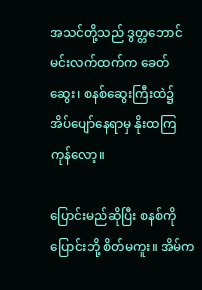အသင်တို့သည် ဒွတ္တဘောင်မင်းလက်ထက်က ခေတ်ဆွေး၊ စနစ်ဆွေးကြီးထဲ၌ အိပ်ပျော်နေရာမှ နိုးထကြကုန်လော့။

ပြောင်းမည်ဆိုပြီး စနစ်ကိုပြောင်းဘို့ စိတ်မကူး။ အိမ်က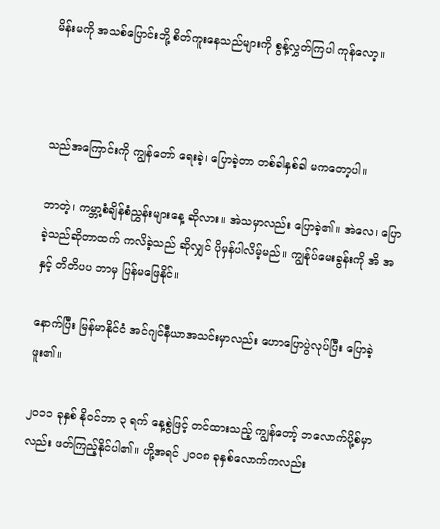မိန်းမကို အသစ်ပြောင်းဘို့ စိတ်ကူးနေသည်များကို စွန့်လွှတ်ကြပါ ကုန်လော့။



သည်အကြောင်းကို ကျွန်တော် ရေးခဲ့၊ ပြောခဲ့တာ တစ်ခါနှစ်ခါ မကတော့ပါ။

ဘာတဲ့၊ ကမ္ဘာ့စံချိန်စံညွှန်းများနေ့ ဆိုလား။ အဲသမှာလည်း ပြောခဲ့၏။ အဲလေ၊ ပြောခဲ့သည်ဆိုတာထက် ကလိခဲ့သည် ဆိုလျှင် ပိုမှန်ပါလိမ့်မည်။ ကျွန်ုပ်မေးခွန်းကို အိ အ နှင့် တိတိပပ ဘာမှ ပြန်မဖြေနိုင်။

နောက်ပြီး မြန်မာနိုင်ငံ အင်ဂျင်နီယာအသင်းမှာလည်း ဟောပြောပွဲလုပ်ပြီး ပြောခဲ့ဖူး၏။

၂၀၁၁ ခုနှစ် နိုဝင်ဘာ ၃ ရက် နေ့စွဲဖြင့် တင်ထားသည့် ကျွန်တော့် ဘလောက်ပို့စ်မှာလည်း ဖတ်ကြည့်နိုင်ပါ၏။ ဟို့အရင် ၂၀၀၈ ခုနှစ်လောက်ကလည်း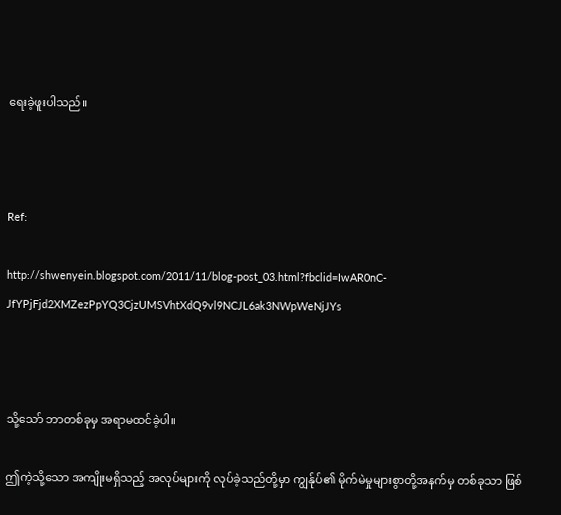ရေးခဲ့ဖူးပါသည်။



Ref:

http://shwenyein.blogspot.com/2011/11/blog-post_03.html?fbclid=IwAR0nC-JfYPjFjd2XMZezPpYQ3CjzUMSVhtXdQ9vl9NCJL6ak3NWpWeNjJYs



သို့သော် ဘာတစ်ခုမှ အရာမထင်ခဲ့ပါ။

ဤကဲ့သို့သော အကျိုးမရှိသည့် အလုပ်များကို လုပ်ခဲ့သည်တို့မှာ ကျွန်ုပ်၏ မိုက်မဲမှုများစွာတို့အနက်မှ တစ်ခုသာ ဖြစ်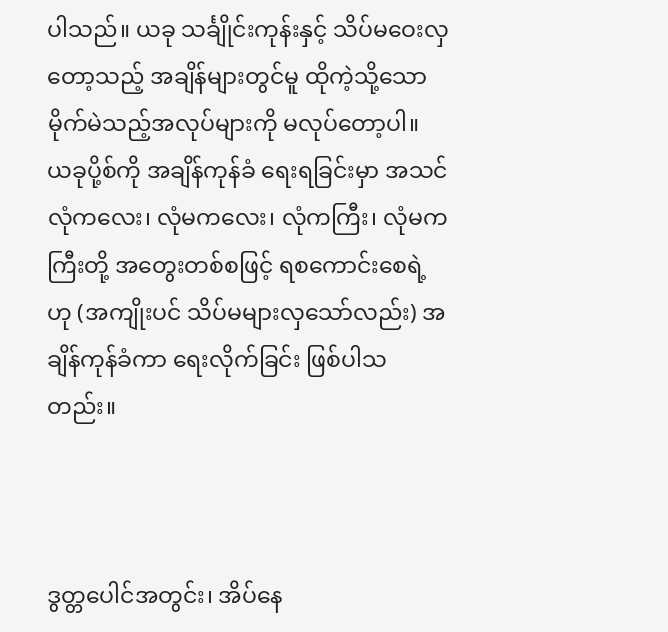ပါသည်။ ယခု သင်္ချိုင်းကုန်းနှင့် သိပ်မဝေးလှတော့သည့် အချိန်များတွင်မူ ထိုကဲ့သို့သော မိုက်မဲသည့်အလုပ်များကို မလုပ်တော့ပါ။ ယခုပို့စ်ကို အချိန်ကုန်ခံ ရေးရခြင်းမှာ အသင် လုံကလေး၊ လုံမကလေး၊ လုံကကြီး၊ လုံမကကြီးတို့ အတွေးတစ်စဖြင့် ရစကောင်းစေရဲ့ဟု (အကျိုးပင် သိပ်မများလှသော်လည်း) အချိန်ကုန်ခံကာ ရေးလိုက်ခြင်း ဖြစ်ပါသတည်း။



ဒွတ္တပေါင်အတွင်း၊ အိပ်နေ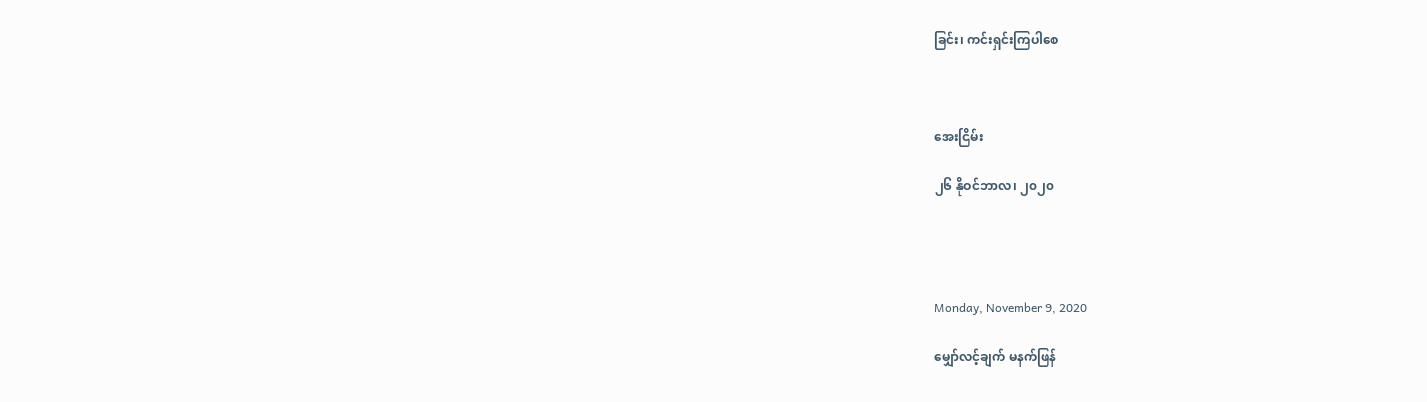ခြင်း၊ ကင်းရှင်းကြပါစေ



အေးငြိမ်း

၂၆ နိုဝင်ဘာလ၊ ၂၀၂၀




Monday, November 9, 2020

မျှော်လင့်ချက် မနက်ဖြန်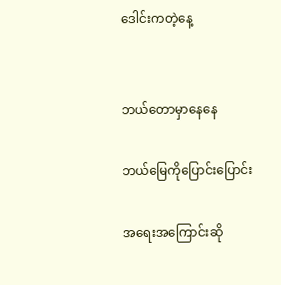ဒေါင်းကတဲ့နေ့


ဘယ်တောမှာနေနေ

ဘယ်မြေကိုပြောင်းပြောင်း

အရေးအကြောင်းဆို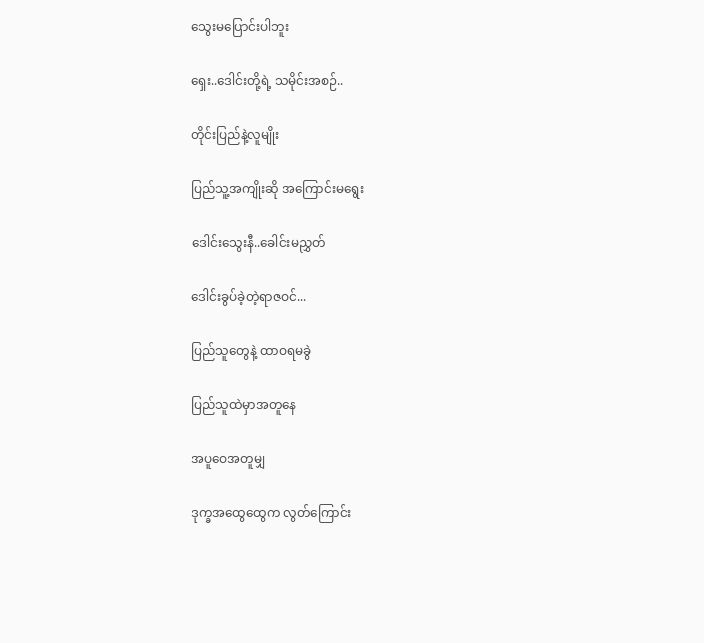သွေးမပြောင်းပါဘူး

ရှေး..ဒေါင်းတို့ရဲ့ သမိုင်းအစဉ်..

တိုင်းပြည်နဲ့လူမျိုး

ပြည်သူ့အကျိုးဆို အကြောင်းမရွေး

ဒေါင်းသွေးနီ..ခေါင်းမညွှတ်

ဒေါင်းခွပ်ခဲ့တဲ့ရာဇဝင်...

ပြည်သူတွေနဲ့ ထာဝရမခွဲ

ပြည်သူထဲမှာအတူနေ

အပူဝေအတူမျှ

ဒုက္ခအထွေထွေက လွတ်ကြောင်း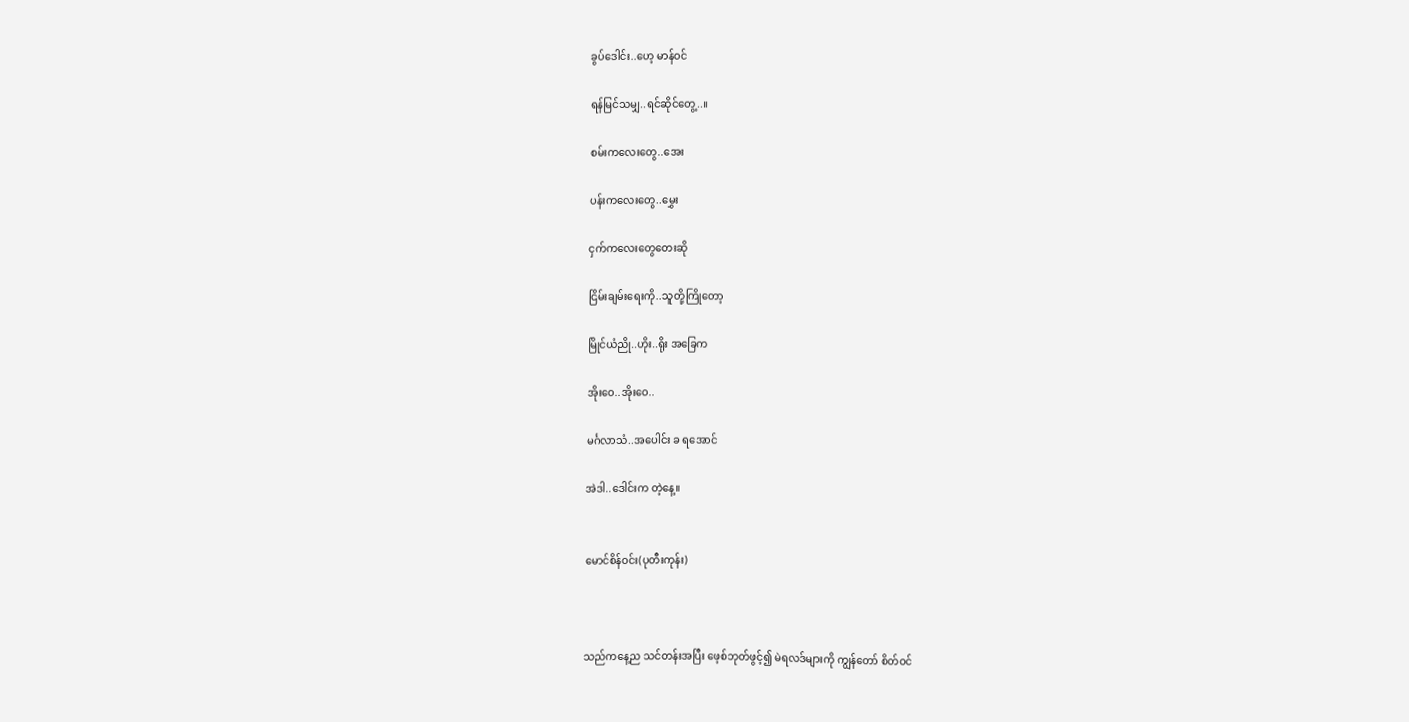ခွပ်ဒေါင်း..ဟေ့ မာန်ဝင်

ရန်မြင်သမျှ..ရင်ဆိုင်တွေ့..။

စမ်းကလေးတွေ..အေး

ပန်းကလေးတွေ..မွှေး

ငှက်ကလေးတွေတေးဆို

ငြိမ်းချမ်းရေးကို..သူတို့ကြိုတော့

မြိုင်ယံညို..ဟိုး..ရိုး အခြေက

အိုးဝေ..အိုးဝေ..

မင်္ဂလာသံ..အပေါင်း ခ ရအောင်

အဲဒါ..ဒေါင်းက တဲ့နေ့။


မောင်စိန်ဝင်း(ပုတီးကုန်း)



သည်ကနေ့ည သင်တန်းအပြီး ဖေ့စ်ဘုတ်ဖွင့်၍ မဲရလဒ်များကို ကျွန်တော် စိတ်ဝင်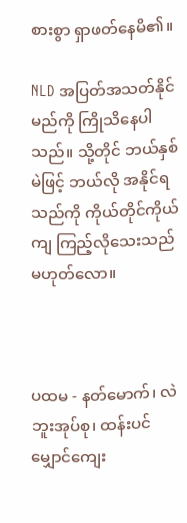စားစွာ ရှာဖတ်နေမိ၏။

NLD အပြတ်အသတ်နိုင်မည်ကို ကြိုသိနေပါသည်။ သို့တိုင် ဘယ်နှစ်မဲဖြင့် ဘယ်လို အနိုင်ရသည်ကို ကိုယ်တိုင်ကိုယ်ကျ ကြည့်လိုသေးသည် မဟုတ်လော။



ပထမ - နတ်မောက်၊ လဲဘူးအုပ်စု၊ ထန်းပင်မျှောင်ကျေး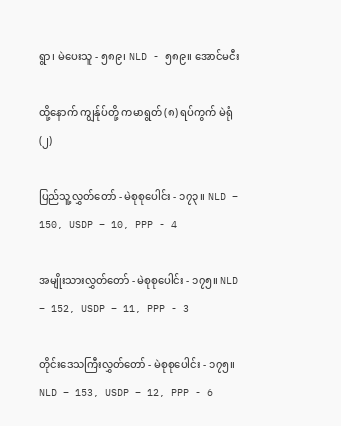ရွာ၊ မဲပေးသူ - ၅၈၉၊ NLD - ၅၈၉။ အောင်မငီး

ထို့နောက် ကျွန်ုပ်တို့ ကမာရွတ် (၈) ရပ်ကွက် မဲရုံ (၂)

ပြည်သူ့လွှတ်တော် - မဲစုစုပေါင်း - ၁၇၃။ NLD – 150, USDP – 10, PPP - 4

အမျိုးသားလွှတ်တော် - မဲစုစုပေါင်း - ၁၇၅။ NLD – 152, USDP – 11, PPP - 3

တိုင်းဒေသကြီးလွှတ်တော် - မဲစုစုပေါင်း - ၁၇၅။ NLD – 153, USDP – 12, PPP - 6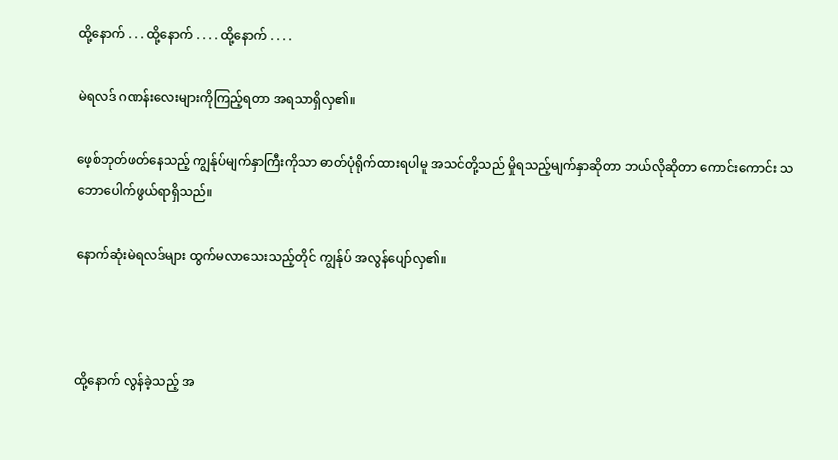ထို့နောက် . . . ထို့နောက် . . . . ထို့နောက် . . . .

မဲရလဒ် ဂဏန်းလေးများကိုကြည့်ရတာ အရသာရှိလှ၏။

ဖေ့စ်ဘုတ်ဖတ်နေသည့် ကျွန်ုပ်မျက်နှာကြီးကိုသာ ဓာတ်ပုံရိုက်ထားရပါမူ အသင်တို့သည် မှိုရသည့်မျက်နှာဆိုတာ ဘယ်လိုဆိုတာ ကောင်းကောင်း သဘောပေါက်ဖွယ်ရာရှိသည်။

နောက်ဆုံးမဲရလဒ်များ ထွက်မလာသေးသည့်တိုင် ကျွန်ုပ် အလွန်ပျော်လှ၏။



ထို့နောက် လွန်ခဲ့သည့် အ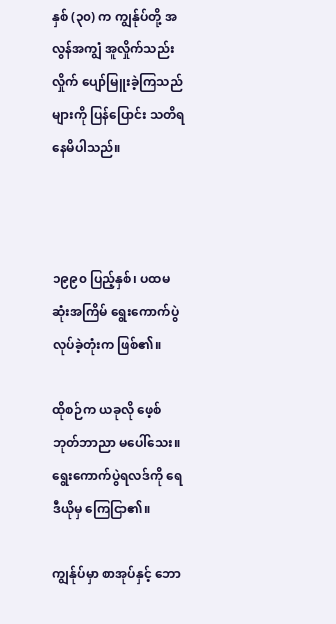နှစ် (၃၀) က ကျွန်ုပ်တို့ အလွန်အကျွံ အူလှိုက်သည်းလှိုက် ပျော်မြူးခဲ့ကြသည်များကို ပြန်ပြောင်း သတိရနေမိပါသည်။



၁၉၉၀ ပြည့်နှစ်၊ ပထမဆုံးအကြိမ် ရွေးကောက်ပွဲလုပ်ခဲ့တုံးက ဖြစ်၏။

ထိုစဉ်က ယခုလို ဖေ့စ်ဘုတ်ဘာညာ မပေါ်သေး။ ရွေးကောက်ပွဲရလဒ်ကို ရေဒီယိုမှ ကြေငြာ၏။

ကျွန်ုပ်မှာ စာအုပ်နှင့် ဘော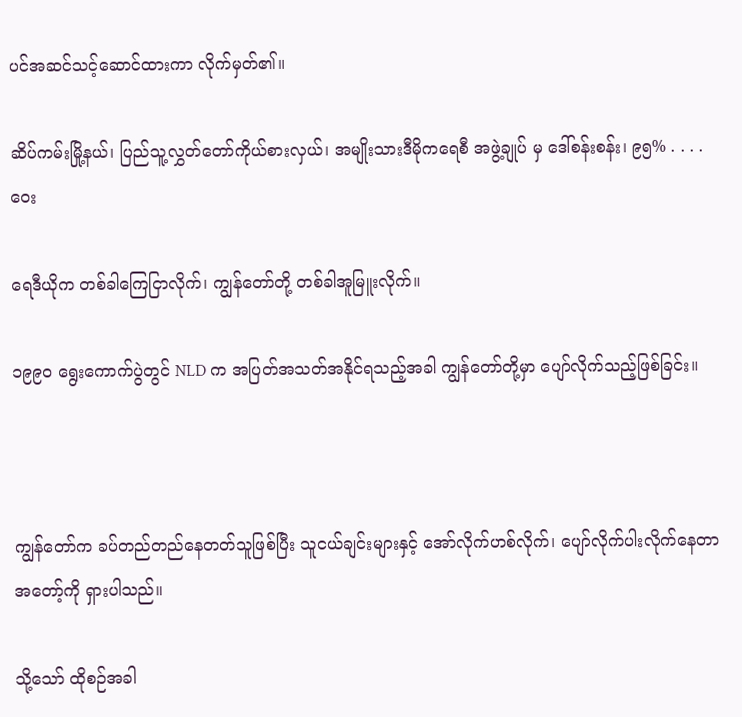ပင်အဆင်သင့်ဆောင်ထားကာ လိုက်မှတ်၏။

ဆိပ်ကမ်းမြို့နယ်၊ ပြည်သူ့လွှတ်တော်ကိုယ်စားလှယ်၊ အမျိုးသားဒီမိုကရေစီ အဖွဲ့ချုပ် မှ ဒေါ်စန်းစန်း၊ ၉၅% . . . .  ဝေး

ရေဒီယိုက တစ်ခါကြေငြာလိုက်၊ ကျွန်တော်တို့ တစ်ခါအူမြူးလိုက်။

၁၉၉၀ ရွေးကောက်ပွဲတွင် NLD က အပြတ်အသတ်အနိုင်ရသည့်အခါ ကျွန်တော်တို့မှာ ပျော်လိုက်သည့်ဖြစ်ခြင်း။



ကျွန်တော်က ခပ်တည်တည်နေတတ်သူဖြစ်ပြီး သူငယ်ချင်းများနှင့် အော်လိုက်ဟစ်လိုက်၊ ပျော်လိုက်ပါးလိုက်နေတာ အတော့်ကို ရှားပါသည်။

သို့သော် ထိုစဉ်အခါ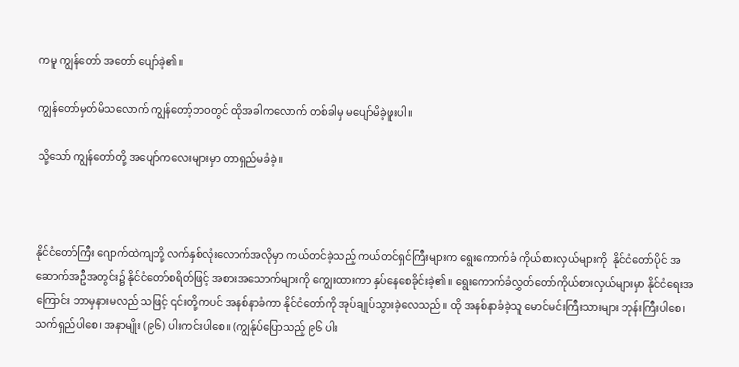ကမူ ကျွန်တော် အတော် ပျော်ခဲ့၏။

ကျွန်တော်မှတ်မိသလောက် ကျွန်တော့်ဘဝတွင် ထိုအခါကလောက် တစ်ခါမှ မပျော်မိခဲ့ဖူးပါ။

သို့သော် ကျွန်တော်တို့ အပျော်ကလေးများမှာ တာရှည်မခံခဲ့။



နိုင်ငံတော်ကြီး ဂျောက်ထဲကျဘို့ လက်နှစ်လုံးလောက်အလိုမှာ ကယ်တင်ခဲ့သည့် ကယ်တင်ရှင်ကြီးများက ရွေးကောက်ခံ ကိုယ်စားလှယ်များကို  နိုင်ငံတော်ပိုင် အဆောက်အဦအတွင်း၌ နိုင်ငံတော်စရိတ်ဖြင့် အစားအသောက်များကို ကျွေးထားကာ နှပ်နေစေခိုင်းခဲ့၏။ ရွေးကောက်ခံလွှတ်တော်ကိုယ်စားလှယ်များမှာ နိုင်ငံရေးအကြောင်း ဘာမှနားမလည် သဖြင့် ၎င်းတို့ကပင် အနစ်နာခံကာ နိုင်ငံတော်ကို အုပ်ချုပ်သွားခဲ့လေသည်။ ထို အနစ်နာခံခဲ့သူ မောင်မင်းကြီးသားများ ဘုန်းကြီးပါစေ၊ သက်ရှည်ပါစေ၊ အနာမျိုး (၉၆) ပါးကင်းပါစေ။ (ကျွန်ုပ်ပြောသည့် ၉၆ ပါး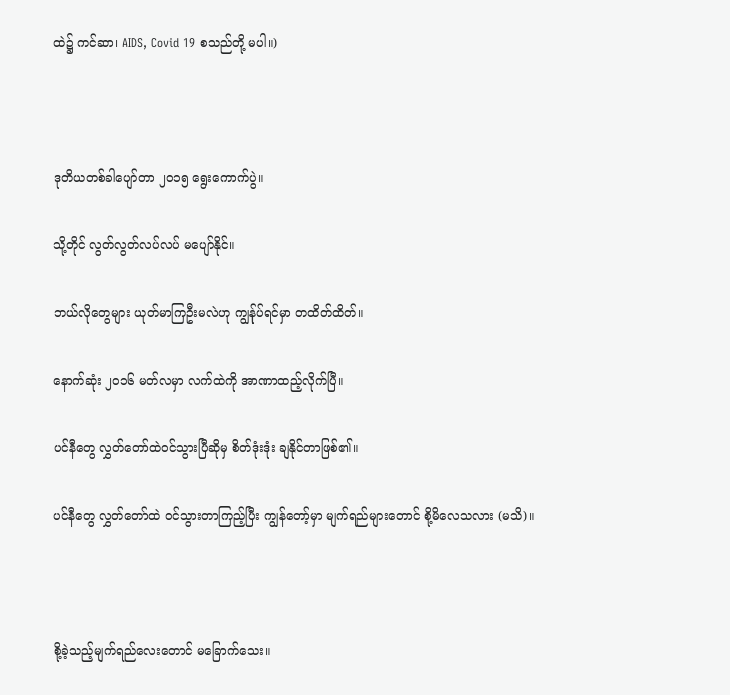ထဲ၌ ကင်ဆာ၊ AIDS, Covid 19 စသည်တို့ မပါ။)



ဒုတိယတစ်ခါပျော်တာ ၂၀၁၅ ရွေးကောက်ပွဲ။

သို့တိုင် လွတ်လွတ်လပ်လပ် မပျော်နိုင်။

ဘယ်လိုတွေများ ယုတ်မာကြဦးမလဲဟု ကျွန်ုပ်ရင်မှာ တထိတ်ထိတ်။

နောက်ဆုံး ၂၀၁၆ မတ်လမှာ လက်ထဲကို အာဏာထည့်လိုက်ပြီ။

ပင်နီတွေ လွှတ်တော်ထဲဝင်သွားပြီဆိုမှ စိတ်ဒုံးဒုံး ချနိုင်တာဖြစ်၏။

ပင်နီတွေ လွှတ်တော်ထဲ ဝင်သွားတာကြည့်ပြီး ကျွန်တော့်မှာ မျက်ရည်များတောင် စို့မိလေသလား (မသိ)။



စို့ခဲ့သည့်မျက်ရည်လေးတောင် မခြောက်သေး။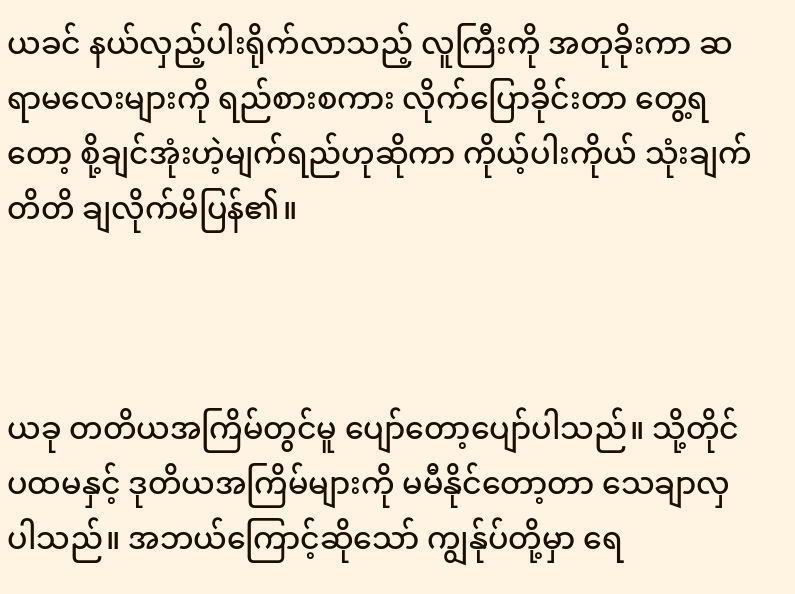ယခင် နယ်လှည့်ပါးရိုက်လာသည့် လူကြီးကို အတုခိုးကာ ဆရာမလေးများကို ရည်စားစကား လိုက်ပြောခိုင်းတာ တွေ့ရတော့ စို့ချင်အုံးဟဲ့မျက်ရည်ဟုဆိုကာ ကိုယ့်ပါးကိုယ် သုံးချက်တိတိ ချလိုက်မိပြန်၏။



ယခု တတိယအကြိမ်တွင်မူ ပျော်တော့ပျော်ပါသည်။ သို့တိုင် ပထမနှင့် ဒုတိယအကြိမ်များကို မမီနိုင်တော့တာ သေချာလှပါသည်။ အဘယ်ကြောင့်ဆိုသော် ကျွန်ုပ်တို့မှာ ရေ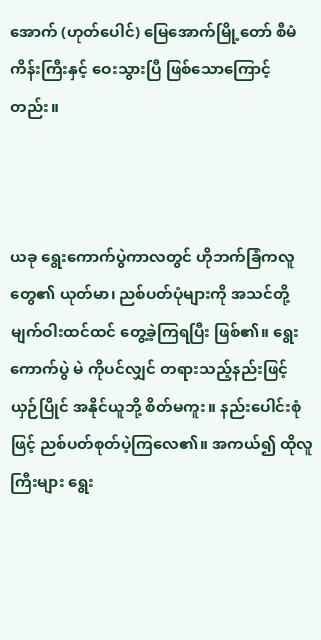အောက် (ဟုတ်ပေါင်) မြေအောက်မြို့တော် စီမံကိန်းကြီးနှင့် ဝေးသွားပြီ ဖြစ်သောကြောင့်တည်း။



ယခု ရွေးကောက်ပွဲကာလတွင် ဟိုဘက်ခြံကလူတွေ၏ ယုတ်မာ၊ ညစ်ပတ်ပုံများကို အသင်တို့ မျက်ဝါးထင်ထင် တွေ့ခဲ့ကြရပြီး ဖြစ်၏။ ရွေးကောက်ပွဲ မဲ ကိုပင်လျှင် တရားသည့်နည်းဖြင့် ယှဉ်ပြိုင် အနိုင်ယူဘို့ စိတ်မကူး။ နည်းပေါင်းစုံဖြင့် ညစ်ပတ်စုတ်ပဲ့ကြလေ၏။ အကယ်၍ ထိုလူကြီးများ ရွေး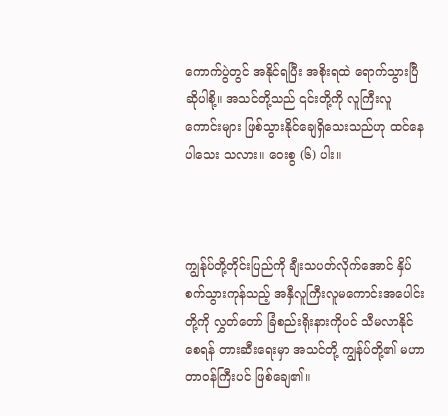ကောက်ပွဲတွင် အနိုင်ရပြီး အစိုးရထဲ ရောက်သွားပြီဆိုပါစို့။ အသင်တို့သည် ၎င်းတို့ကို လူကြီးလူကောင်းများ ဖြစ်သွားနိုင်ချေရှိသေးသည်ဟု ထင်နေပါသေး သလား။ ဝေးစွ (၆) ပါး။



ကျွန်ုပ်တို့တိုင်းပြည်ကို ချီးသပတ်လိုက်အောင် နှိပ်စက်သွားကုန်သည့် အနှီလူကြီးလူမကောင်းအပေါင်းတို့ကို လွှတ်တော် ခြံစည်းရိုးနားကိုပင် သီမလာနိုင်စေရန် တားဆီးရေးမှာ အသင်တို့ ကျွန်ုပ်တို့၏ မဟာတာဝန်ကြီးပင် ဖြစ်ချေ၏။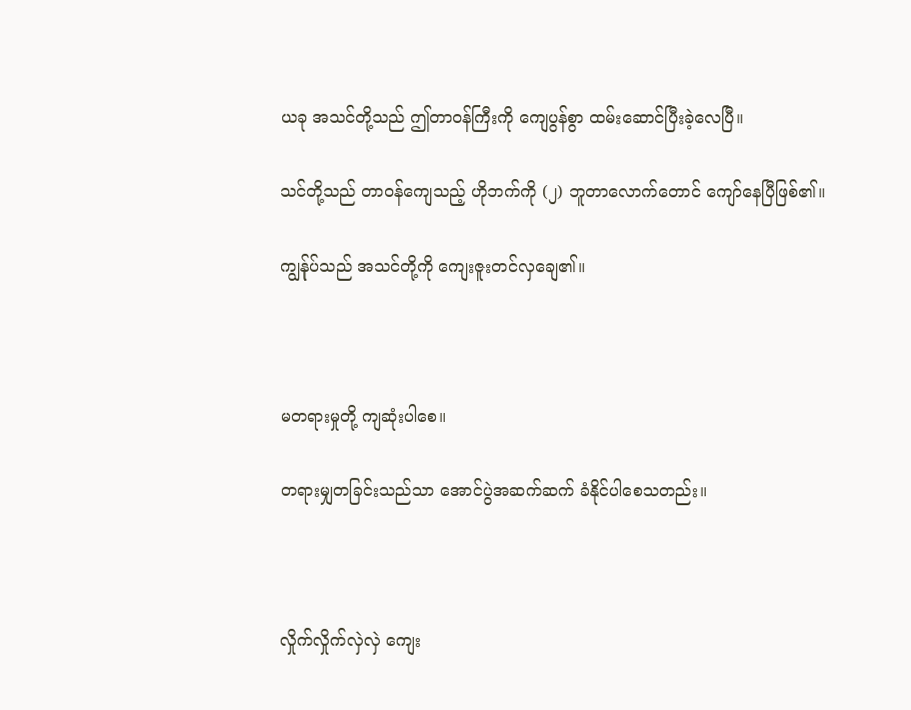ယခု အသင်တို့သည် ဤတာဝန်ကြီးကို ကျေပွန်စွာ ထမ်းဆောင်ပြီးခဲ့လေပြီ။

သင်တို့သည် တာဝန်ကျေသည့် ဟိုဘက်ကို (၂) ဘူတာလောက်တောင် ကျော်နေပြီဖြစ်၏။

ကျွန်ုပ်သည် အသင်တို့ကို ကျေးဇူးတင်လှချေ၏။



မတရားမှုတို့ ကျဆုံးပါစေ။

တရားမျှတခြင်းသည်သာ အောင်ပွဲအဆက်ဆက် ခံနိုင်ပါစေသတည်း။



လှိုက်လှိုက်လှဲလှဲ ကျေး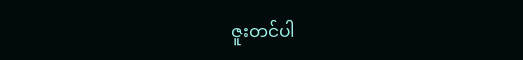ဇူးတင်ပါ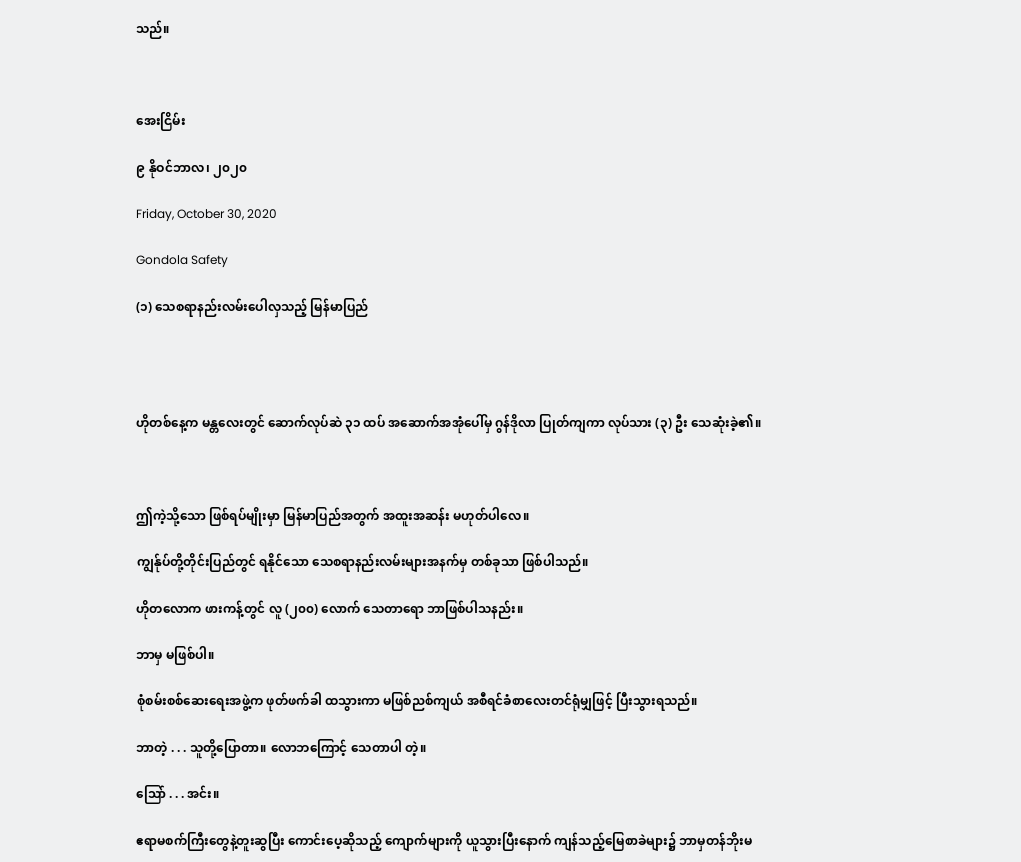သည်။



အေးငြိမ်း

၉ နိုဝင်ဘာလ၊ ၂၀၂၀

Friday, October 30, 2020

Gondola Safety

(၁) သေစရာနည်းလမ်းပေါလှသည့် မြန်မာပြည်




ဟိုတစ်နေ့က မန္တလေးတွင် ဆောက်လုပ်ဆဲ ၃၁ ထပ် အဆောက်အအုံပေါ်မှ ဂွန်ဒိုလာ ပြုတ်ကျကာ လုပ်သား (၃) ဦး သေဆုံးခဲ့၏။



ဤကဲ့သို့သော ဖြစ်ရပ်မျိုးမှာ မြန်မာပြည်အတွက် အထူးအဆန်း မဟုတ်ပါလေ။

ကျွန်ုပ်တို့တိုင်းပြည်တွင် ရနိုင်သော သေစရာနည်းလမ်းများအနက်မှ တစ်ခုသာ ဖြစ်ပါသည်။

ဟိုတလောက ဖားကန့်တွင် လူ (၂၀၀) လောက် သေတာရော ဘာဖြစ်ပါသနည်း။

ဘာမှ မဖြစ်ပါ။

စုံစမ်းစစ်ဆေးရေးအဖွဲ့က ဖုတ်ဖက်ခါ ထသွားကာ မဖြစ်ညစ်ကျယ် အစီရင်ခံစာလေးတင်ရုံမျှဖြင့် ပြီးသွားရသည်။

ဘာတဲ့ . . . သူတို့ပြောတာ။ လောဘကြောင့် သေတာပါ တဲ့။

ဩော် . . . အင်း။

ဧရာမစက်ကြီးတွေနဲ့တူးဆွပြီး ကောင်းပေ့ဆိုသည့် ကျောက်များကို ယူသွားပြီးနောက် ကျန်သည့်မြေစာခဲများ၌ ဘာမှတန်ဘိုးမ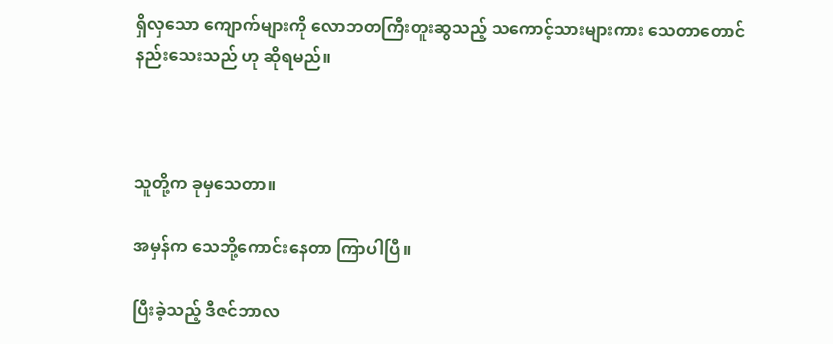ရှိလှသော ကျောက်များကို လောဘတကြီးတူးဆွသည့် သကောင့်သားများကား သေတာတောင် နည်းသေးသည် ဟု ဆိုရမည်။



သူတို့က ခုမှသေတာ။

အမှန်က သေဘို့ကောင်းနေတာ ကြာပါပြီ။

ပြီးခဲ့သည့် ဒီဇင်ဘာလ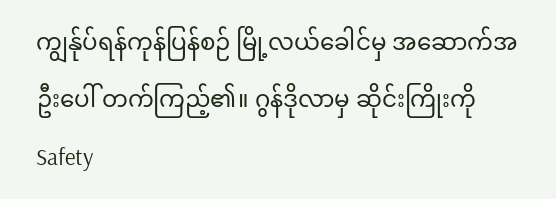ကျွန်ုပ်ရန်ကုန်ပြန်စဉ် မြို့လယ်ခေါင်မှ အဆောက်အဦးပေါ် တက်ကြည့်၏။ ဂွန်ဒိုလာမှ ဆိုင်းကြိုးကို Safety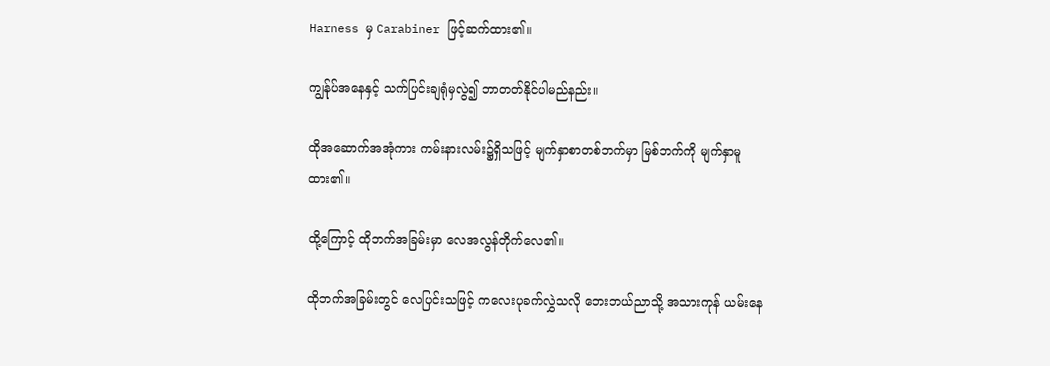Harness မှ Carabiner ဖြင့်ဆက်ထား၏။

ကျွန်ုပ်အနေနှင့် သက်ပြင်းချရုံမှလွဲ၍ ဘာတတ်နိုင်ပါမည်နည်း။

ထိုအဆောက်အအုံကား ကမ်းနားလမ်း၌ရှိသဖြင့် မျက်နှာစာတစ်ဘက်မှာ မြစ်ဘက်ကို မျက်နှာမူထား၏။

ထို့ကြောင့် ထိုဘက်အခြမ်းမှာ လေအလွန်တိုက်လေ၏။

ထိုဘက်အခြမ်းတွင် လေပြင်းသဖြင့် ကလေးပုခက်လွှဲသလို ဘေးဘယ်ညာသို့ အသားကုန် ယမ်းနေ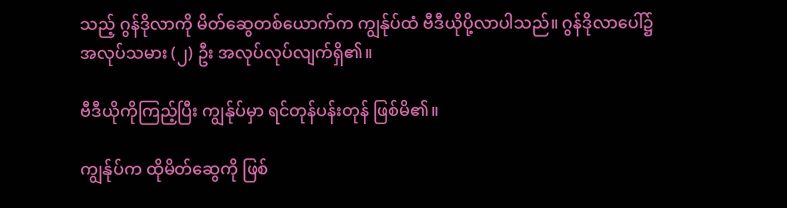သည့် ဂွန်ဒိုလာကို မိတ်ဆွေတစ်ယောက်က ကျွန်ုပ်ထံ ဗီဒီယိုပို့လာပါသည်။ ဂွန်ဒိုလာပေါ်၌ အလုပ်သမား (၂) ဦး အလုပ်လုပ်လျက်ရှိ၏။

ဗီဒီယိုကိုကြည့်ပြီး ကျွန်ုပ်မှာ ရင်တုန်ပန်းတုန် ဖြစ်မိ၏။

ကျွန်ုပ်က ထိုမိတ်ဆွေကို ဖြစ်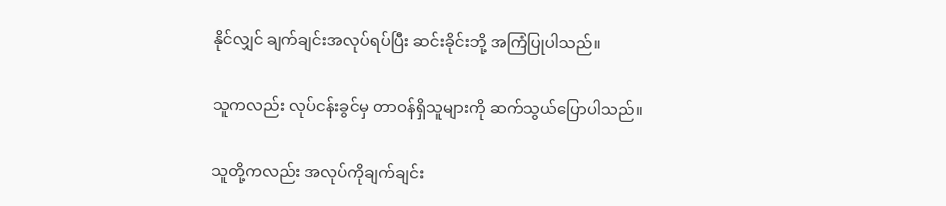နိုင်လျှင် ချက်ချင်းအလုပ်ရပ်ပြီး ဆင်းခိုင်းဘို့ အကြံပြုပါသည်။

သူကလည်း လုပ်ငန်းခွင်မှ တာဝန်ရှိသူများကို ဆက်သွယ်ပြောပါသည်။

သူတို့ကလည်း အလုပ်ကိုချက်ချင်း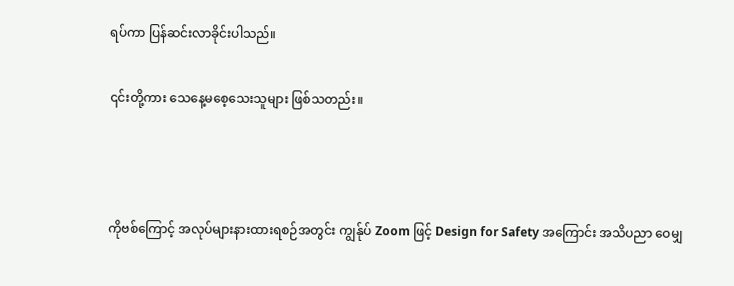ရပ်ကာ ပြန်ဆင်းလာခိုင်းပါသည်။

၎င်းတို့ကား သေနေ့မစေ့သေးသူများ ဖြစ်သတည်း။



ကိုဗစ်ကြောင့် အလုပ်များနားထားရစဉ်အတွင်း ကျွန်ုပ် Zoom ဖြင့် Design for Safety အကြောင်း အသိပညာ ဝေမျှ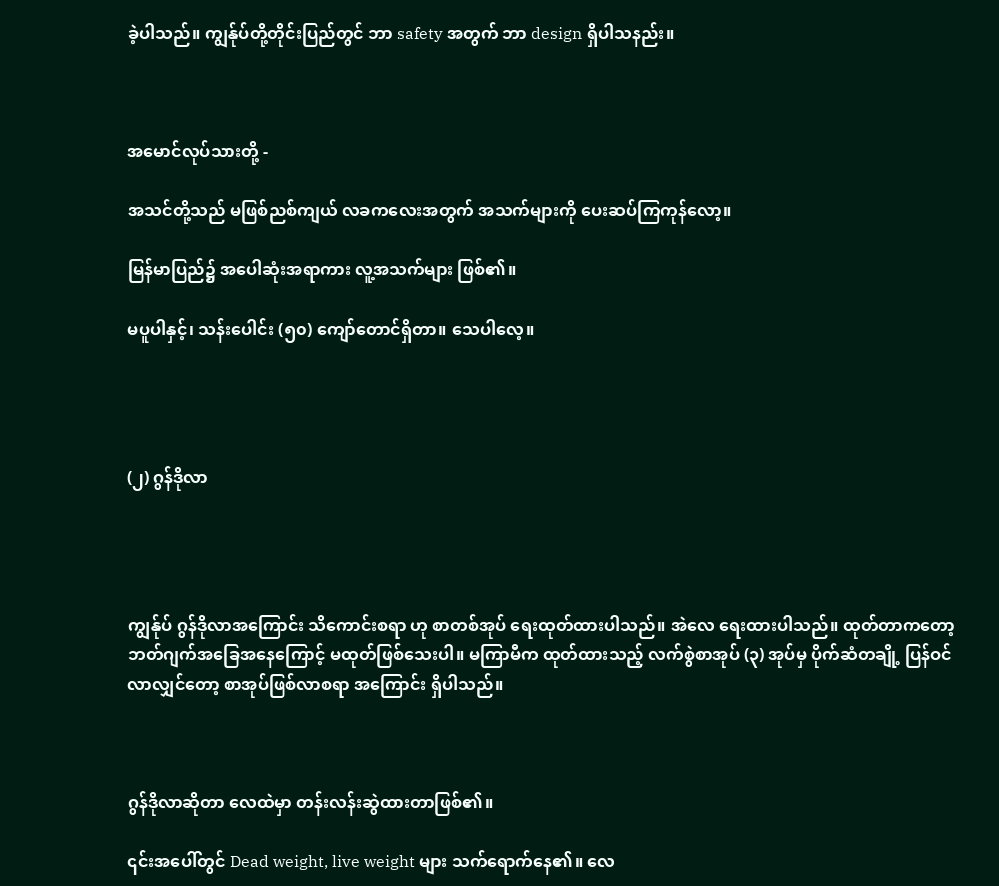ခဲ့ပါသည်။ ကျွန်ုပ်တို့တိုင်းပြည်တွင် ဘာ safety အတွက် ဘာ design ရှိပါသနည်း။



အမောင်လုပ်သားတို့ -

အသင်တို့သည် မဖြစ်ညစ်ကျယ် လခကလေးအတွက် အသက်များကို ပေးဆပ်ကြကုန်လော့။

မြန်မာပြည်၌ အပေါဆုံးအရာကား လူ့အသက်များ ဖြစ်၏။

မပူပါနှင့်၊ သန်းပေါင်း (၅၀) ကျော်တောင်ရှိတာ။ သေပါလေ့။




(၂) ဂွန်ဒိုလာ




ကျွန်ုပ် ဂွန်ဒိုလာအကြောင်း သိကောင်းစရာ ဟု စာတစ်အုပ် ရေးထုတ်ထားပါသည်။ အဲလေ ရေးထားပါသည်။ ထုတ်တာကတော့ ဘတ်ဂျက်အခြေအနေကြောင့် မထုတ်ဖြစ်သေးပါ။ မကြာမီက ထုတ်ထားသည့် လက်စွဲစာအုပ် (၃) အုပ်မှ ပိုက်ဆံတချို့ ပြန်ဝင်လာလျှင်တော့ စာအုပ်ဖြစ်လာစရာ အကြောင်း ရှိပါသည်။



ဂွန်ဒိုလာဆိုတာ လေထဲမှာ တန်းလန်းဆွဲထားတာဖြစ်၏။

၎င်းအပေါ်တွင် Dead weight, live weight များ သက်ရောက်နေ၏။ လေ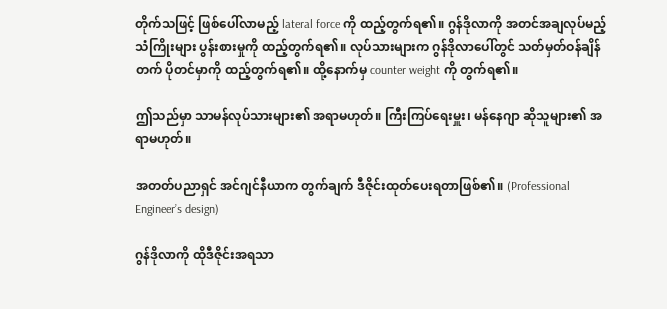တိုက်သဖြင့် ဖြစ်ပေါ်လာမည့် lateral force ကို ထည့်တွက်ရ၏။ ဂွန်ဒိုလာကို အတင်အချလုပ်မည့် သံကြိုးများ ပွန်းစားမှုကို ထည့်တွက်ရ၏။ လုပ်သားများက ဂွန်ဒိုလာပေါ်တွင် သတ်မှတ်ဝန်ချိန်တက် ပိုတင်မှာကို ထည့်တွက်ရ၏။ ထို့နောက်မှ counter weight ကို တွက်ရ၏။

ဤသည်မှာ သာမန်လုပ်သားများ၏ အရာမဟုတ်။ ကြီးကြပ်ရေးမှူး၊ မန်နေဂျာ ဆိုသူများ၏ အရာမဟုတ်။

အတတ်ပညာရှင် အင်ဂျင်နီယာက တွက်ချက် ဒီဇိုင်းထုတ်ပေးရတာဖြစ်၏။ (Professional Engineer’s design)

ဂွန်ဒိုလာကို ထိုဒီဇိုင်းအရသာ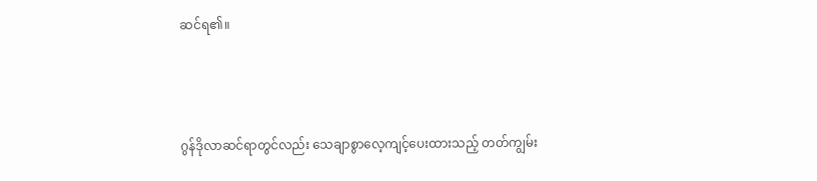ဆင်ရ၏။



ဂွန်ဒိုလာဆင်ရာတွင်လည်း သေချာစွာလေ့ကျင့်ပေးထားသည့် တတ်ကျွမ်း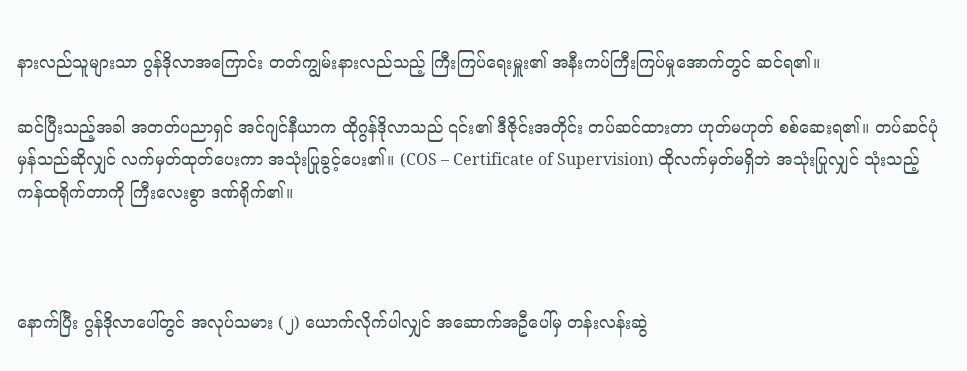နားလည်သူများသာ ဂွန်ဒိုလာအကြောင်း တတ်ကျွမ်းနားလည်သည့် ကြီးကြပ်ရေးမှူး၏ အနီးကပ်ကြီးကြပ်မှုအောက်တွင် ဆင်ရ၏။

ဆင်ပြီးသည့်အခါ အတတ်ပညာရှင် အင်ဂျင်နီယာက ထိုဂွန်ဒိုလာသည် ၎င်း၏ ဒီဇိုင်းအတိုင်း တပ်ဆင်ထားတာ ဟုတ်မဟုတ် စစ်ဆေးရ၏။ တပ်ဆင်ပုံမှန်သည်ဆိုလျှင် လက်မှတ်ထုတ်ပေးကာ အသုံးပြုခွင့်ပေး၏။ (COS – Certificate of Supervision) ထိုလက်မှတ်မရှိဘဲ အသုံးပြုလျှင် သုံးသည့် ကန်ထရိုက်တာကို ကြီးလေးစွာ ဒဏ်ရိုက်၏။



နောက်ပြီး ဂွန်ဒိုလာပေါ်တွင် အလုပ်သမား (၂) ယောက်လိုက်ပါလျှင် အဆောက်အဦပေါ်မှ တန်းလန်းဆွဲ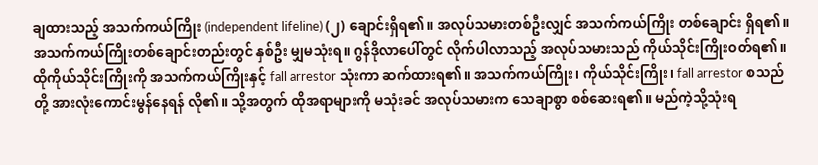ချထားသည့် အသက်ကယ်ကြိုး (independent lifeline) (၂) ချောင်းရှိရ၏။ အလုပ်သမားတစ်ဦးလျှင် အသက်ကယ်ကြိုး တစ်ချောင်း ရှိရ၏။ အသက်ကယ်ကြိုးတစ်ချောင်းတည်းတွင် နှစ်ဦး မျှမသုံးရ။ ဂွန်ဒိုလာပေါ်တွင် လိုက်ပါလာသည့် အလုပ်သမားသည် ကိုယ်သိုင်းကြိုးဝတ်ရ၏။ ထိုကိုယ်သိုင်းကြိုးကို အသက်ကယ်ကြိုးနှင့် fall arrestor သုံးကာ ဆက်ထားရ၏။ အသက်ကယ်ကြိုး၊ ကိုယ်သိုင်းကြိုး၊ fall arrestor စသည်တို့ အားလုံးကောင်းမွန်နေရန် လို၏။ သို့အတွက် ထိုအရာများကို မသုံးခင် အလုပ်သမားက သေချာစွာ စစ်ဆေးရ၏။ မည်ကဲ့သို့သုံးရ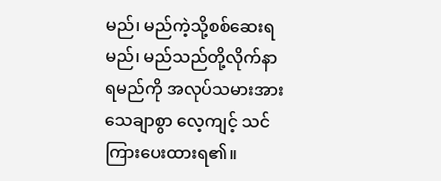မည်၊ မည်ကဲ့သို့စစ်ဆေးရမည်၊ မည်သည်တို့လိုက်နာရမည်ကို အလုပ်သမားအား သေချာစွာ လေ့ကျင့် သင်ကြားပေးထားရ၏။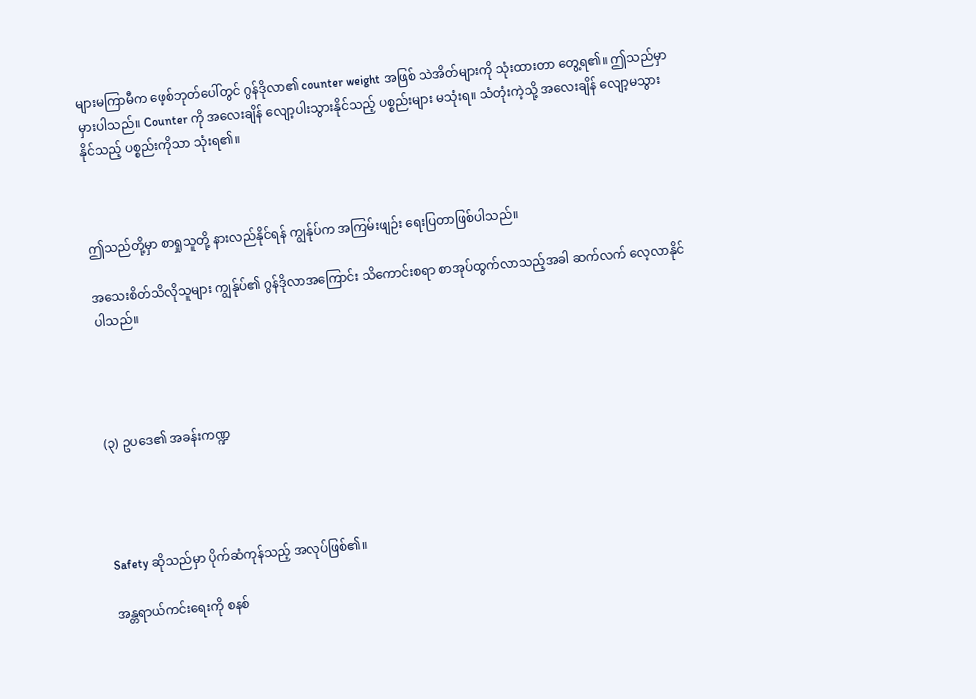များမကြာမီက ဖေ့စ်ဘုတ်ပေါ်တွင် ဂွန်ဒိုလာ၏ counter weight အဖြစ် သဲအိတ်များကို သုံးထားတာ တွေ့ရ၏။ ဤသည်မှာ မှားပါသည်။ Counter ကို အလေးချိန် လျော့ပါးသွားနိုင်သည့် ပစ္စည်းများ မသုံးရ။ သံတုံးကဲ့သို့ အလေးချိန် လျော့မသွားနိုင်သည့် ပစ္စည်းကိုသာ သုံးရ၏။



ဤသည်တို့မှာ စာရှုသူတို့ နားလည်နိုင်ရန် ကျွန်ုပ်က အကြမ်းဖျဉ်း ရေးပြတာဖြစ်ပါသည်။

အသေးစိတ်သိလိုသူများ ကျွန်ုပ်၏ ဂွန်ဒိုလာအကြောင်း သိကောင်းစရာ စာအုပ်ထွက်လာသည့်အခါ ဆက်လက် လေ့လာနိုင်ပါသည်။




(၃) ဥပဒေ၏ အခန်းကဏ္ဍ




Safety ဆိုသည်မှာ ပိုက်ဆံကုန်သည့် အလုပ်ဖြစ်၏။

အန္တရာယ်ကင်းရေးကို စနစ်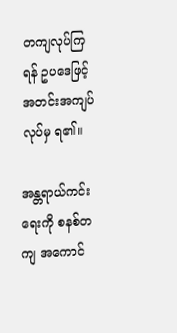တကျလုပ်ကြရန် ဥပဒေဖြင့် အတင်းအကျပ်လုပ်မှ ရ၏။

အန္တရာယ်ကင်းရေးကို စနစ်တကျ အကောင်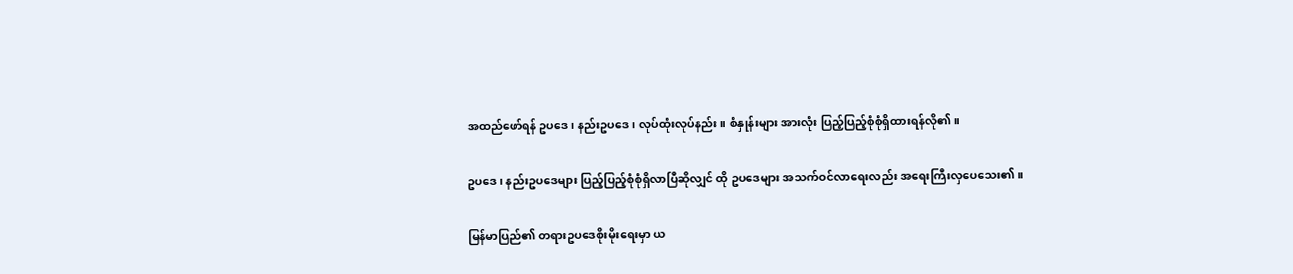အထည်ဖော်ရန် ဥပဒေ၊ နည်းဥပဒေ၊ လုပ်ထုံးလုပ်နည်း။ စံနှုန်းများ အားလုံး ပြည့်ပြည့်စုံစုံရှိထားရန်လို၏။

ဥပဒေ၊ နည်းဥပဒေများ ပြည့်ပြည့်စုံစုံရှိလာပြီဆိုလျှင် ထို ဥပဒေများ အသက်ဝင်လာရေးလည်း အရေးကြီးလှပေသေး၏။

မြန်မာပြည်၏ တရားဥပဒေစိုးမိုးရေးမှာ ယ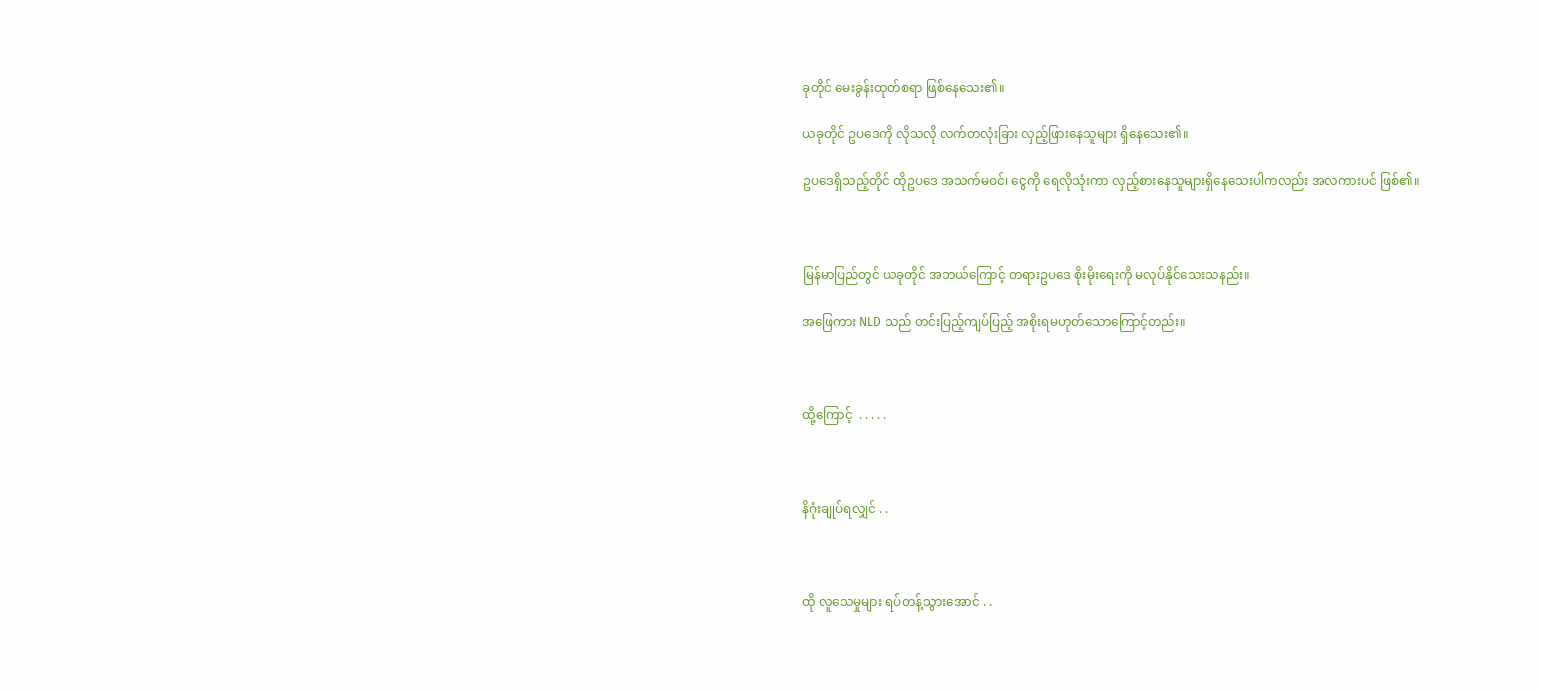ခုတိုင် မေးခွန်းထုတ်စရာ ဖြစ်နေသေး၏။

ယခုတိုင် ဥပဒေကို လိုသလို လက်တလုံးခြား လှည့်ဖြားနေသူများ ရှိနေသေး၏။

ဥပဒေရှိသည့်တိုင် ထိုဥပဒေ အသက်မဝင်၊ ငွေကို ရေလိုသုံးကာ လှည့်စားနေသူများရှိနေသေးပါကလည်း အလကားပင် ဖြစ်၏။



မြန်မာပြည်တွင် ယခုတိုင် အဘယ်ကြောင့် တရားဥပဒေ စိုးမိုးရေးကို မလုပ်နိုင်သေးသနည်း။

အဖြေကား NLD သည် တင်းပြည့်ကျပ်ပြည့် အစိုးရမဟုတ်သောကြောင့်တည်း။



ထို့ကြောင့်  . . . . .



နိဂုံးချုပ်ရလျှင် . .



ထို လူသေမှုများ ရပ်တန့်သွားအောင် . .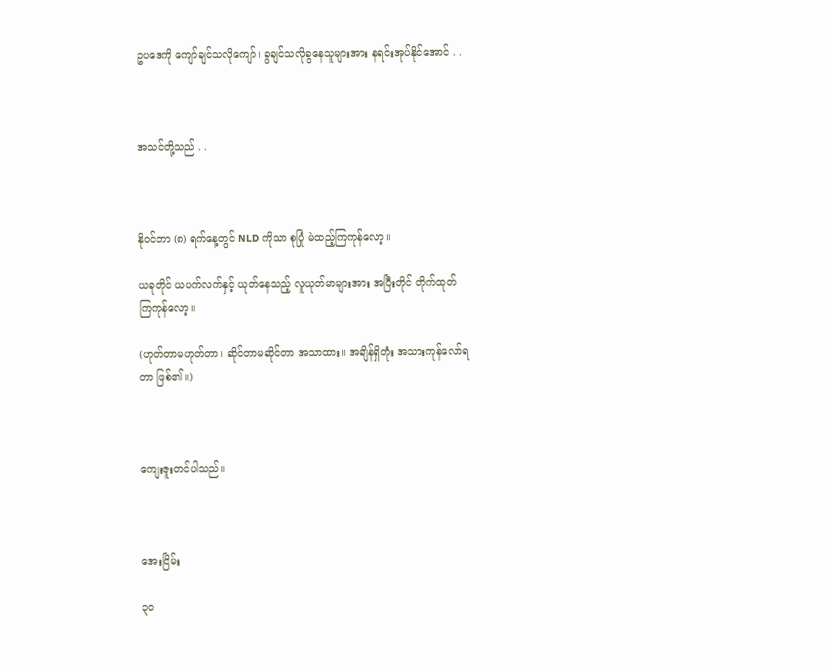ဥပဒေကို ကျော်ချင်သလိုကျော်၊ ခွချင်သလိုခွနေသူများအား နရင်းအုပ်နိုင်အောင် . .



အသင်တို့သည် . .



နိုဝင်ဘာ (၈) ရက်နေ့တွင် NLD ကိုသာ စုပြုံ မဲထည့်ကြကုန်လော့။

ယခုတိုင် ယပက်လက်နှင့် ယုတ်နေသည့် လူယုတ်မာများအား အပြီးတိုင် တိုက်ထုတ်ကြကုန်လော့။

(ဟုတ်တာမဟုတ်တာ၊ ဆိုင်တာမဆိုင်တာ အသာထား။ အချိန်ရှိတုံး အသားကုန်လော်ရတာ ဖြစ်၏။)



ကျေးဇူးတင်ပါသည်။



အေးငြိမ်း

၃၀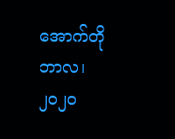အောက်တိုဘာလ၊ ၂၀၂၀